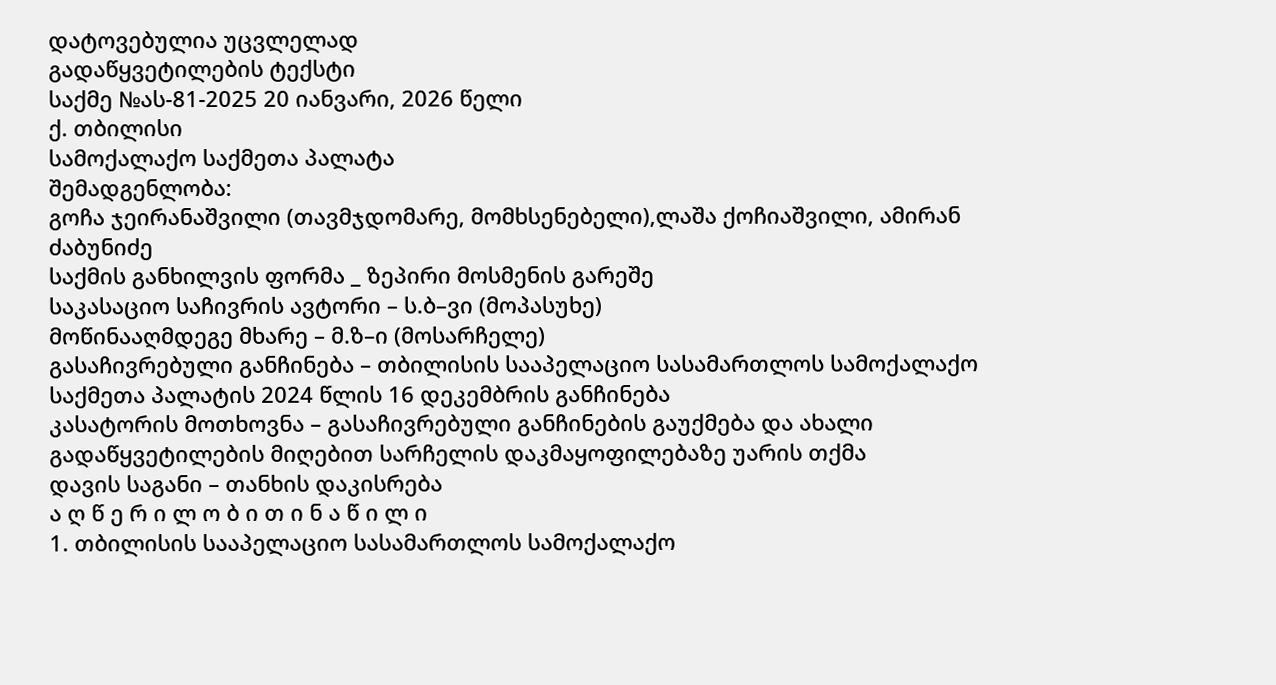დატოვებულია უცვლელად
გადაწყვეტილების ტექსტი
საქმე №ას-81-2025 20 იანვარი, 2026 წელი
ქ. თბილისი
სამოქალაქო საქმეთა პალატა
შემადგენლობა:
გოჩა ჯეირანაშვილი (თავმჯდომარე, მომხსენებელი),ლაშა ქოჩიაშვილი, ამირან ძაბუნიძე
საქმის განხილვის ფორმა _ ზეპირი მოსმენის გარეშე
საკასაციო საჩივრის ავტორი – ს.ბ–ვი (მოპასუხე)
მოწინააღმდეგე მხარე – მ.ზ–ი (მოსარჩელე)
გასაჩივრებული განჩინება – თბილისის სააპელაციო სასამართლოს სამოქალაქო საქმეთა პალატის 2024 წლის 16 დეკემბრის განჩინება
კასატორის მოთხოვნა – გასაჩივრებული განჩინების გაუქმება და ახალი გადაწყვეტილების მიღებით სარჩელის დაკმაყოფილებაზე უარის თქმა
დავის საგანი – თანხის დაკისრება
ა ღ წ ე რ ი ლ ო ბ ი თ ი ნ ა წ ი ლ ი
1. თბილისის სააპელაციო სასამართლოს სამოქალაქო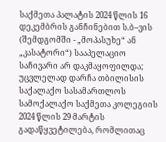საქმეთა პალატის 2024 წლის 16 დეკემბრის განჩინებით ს.ბ–ვის (შემდგომში - „მოპასუხე“ ან „კასატორი“) სააპელაციო საჩივარი არ დაკმაყოფილდა; უცვლელად დარჩა თბილისის საქალაქო სასამართლოს სამოქალაქო საქმეთა კოლეგიის 2024 წლის 29 მარტის გადაწყვეტილება, რომლითაც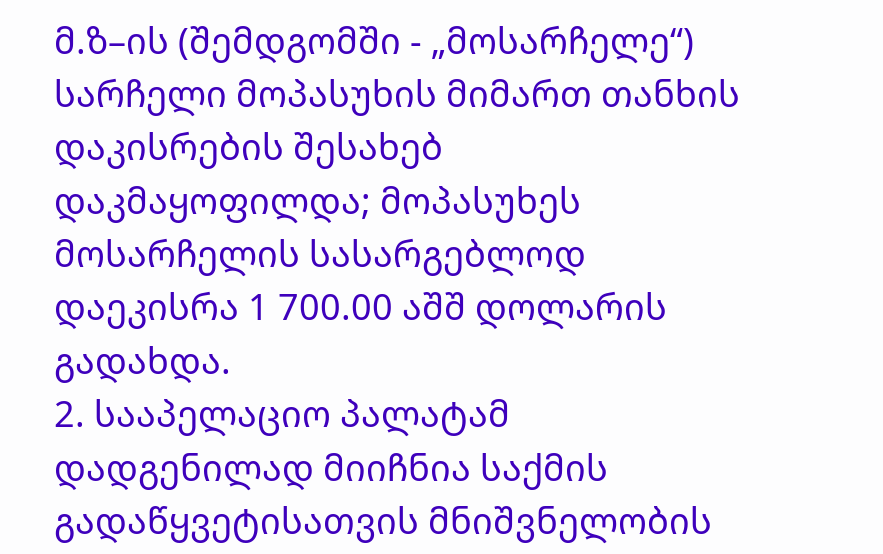მ.ზ–ის (შემდგომში - „მოსარჩელე“) სარჩელი მოპასუხის მიმართ თანხის დაკისრების შესახებ დაკმაყოფილდა; მოპასუხეს მოსარჩელის სასარგებლოდ დაეკისრა 1 700.00 აშშ დოლარის გადახდა.
2. სააპელაციო პალატამ დადგენილად მიიჩნია საქმის გადაწყვეტისათვის მნიშვნელობის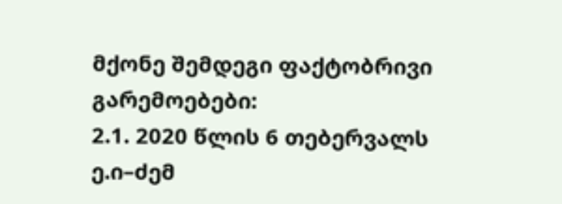მქონე შემდეგი ფაქტობრივი გარემოებები:
2.1. 2020 წლის 6 თებერვალს ე.ი–ძემ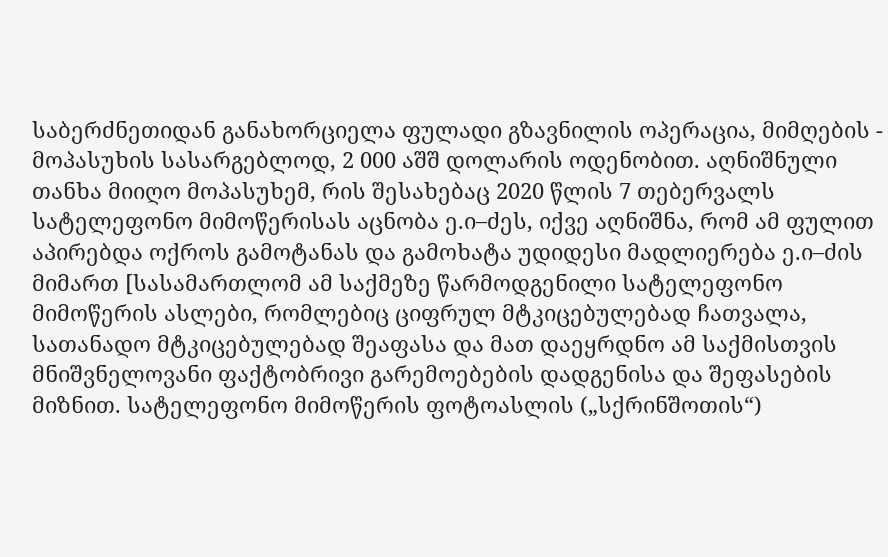საბერძნეთიდან განახორციელა ფულადი გზავნილის ოპერაცია, მიმღების - მოპასუხის სასარგებლოდ, 2 000 აშშ დოლარის ოდენობით. აღნიშნული თანხა მიიღო მოპასუხემ, რის შესახებაც 2020 წლის 7 თებერვალს სატელეფონო მიმოწერისას აცნობა ე.ი–ძეს, იქვე აღნიშნა, რომ ამ ფულით აპირებდა ოქროს გამოტანას და გამოხატა უდიდესი მადლიერება ე.ი–ძის მიმართ [სასამართლომ ამ საქმეზე წარმოდგენილი სატელეფონო მიმოწერის ასლები, რომლებიც ციფრულ მტკიცებულებად ჩათვალა, სათანადო მტკიცებულებად შეაფასა და მათ დაეყრდნო ამ საქმისთვის მნიშვნელოვანი ფაქტობრივი გარემოებების დადგენისა და შეფასების მიზნით. სატელეფონო მიმოწერის ფოტოასლის („სქრინშოთის“)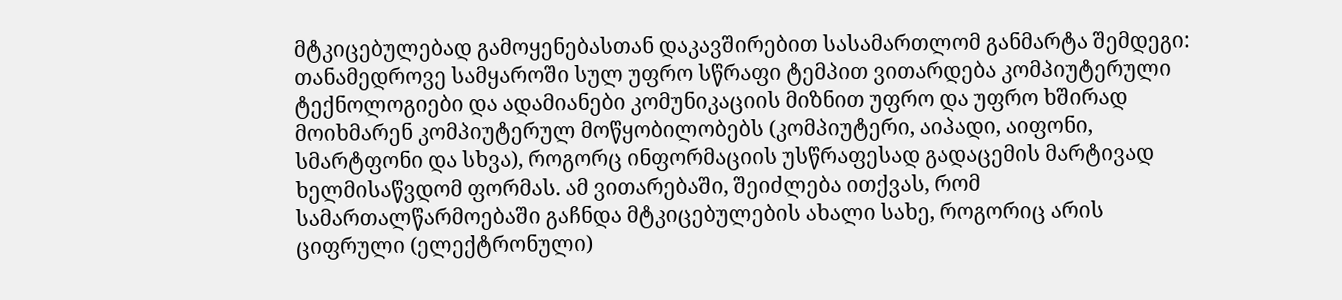მტკიცებულებად გამოყენებასთან დაკავშირებით სასამართლომ განმარტა შემდეგი: თანამედროვე სამყაროში სულ უფრო სწრაფი ტემპით ვითარდება კომპიუტერული ტექნოლოგიები და ადამიანები კომუნიკაციის მიზნით უფრო და უფრო ხშირად მოიხმარენ კომპიუტერულ მოწყობილობებს (კომპიუტერი, აიპადი, აიფონი, სმარტფონი და სხვა), როგორც ინფორმაციის უსწრაფესად გადაცემის მარტივად ხელმისაწვდომ ფორმას. ამ ვითარებაში, შეიძლება ითქვას, რომ სამართალწარმოებაში გაჩნდა მტკიცებულების ახალი სახე, როგორიც არის ციფრული (ელექტრონული)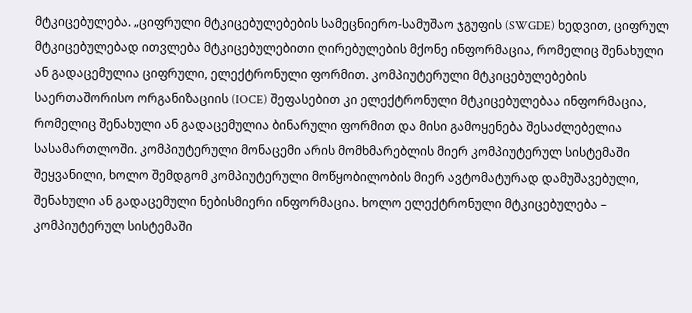მტკიცებულება. „ციფრული მტკიცებულებების სამეცნიერო-სამუშაო ჯგუფის (SWGDE) ხედვით, ციფრულ მტკიცებულებად ითვლება მტკიცებულებითი ღირებულების მქონე ინფორმაცია, რომელიც შენახული ან გადაცემულია ციფრული, ელექტრონული ფორმით. კომპიუტერული მტკიცებულებების საერთაშორისო ორგანიზაციის (IOCE) შეფასებით კი ელექტრონული მტკიცებულებაა ინფორმაცია, რომელიც შენახული ან გადაცემულია ბინარული ფორმით და მისი გამოყენება შესაძლებელია სასამართლოში. კომპიუტერული მონაცემი არის მომხმარებლის მიერ კომპიუტერულ სისტემაში შეყვანილი, ხოლო შემდგომ კომპიუტერული მოწყობილობის მიერ ავტომატურად დამუშავებული, შენახული ან გადაცემული ნებისმიერი ინფორმაცია. ხოლო ელექტრონული მტკიცებულება – კომპიუტერულ სისტემაში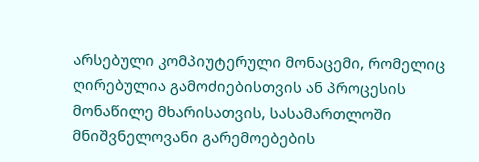არსებული კომპიუტერული მონაცემი, რომელიც ღირებულია გამოძიებისთვის ან პროცესის მონაწილე მხარისათვის, სასამართლოში მნიშვნელოვანი გარემოებების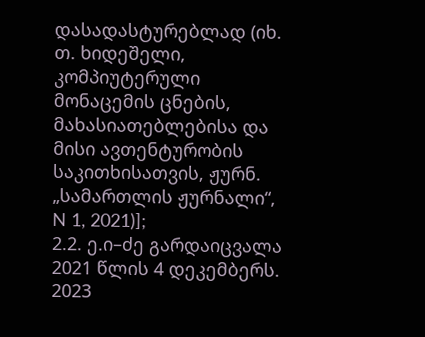დასადასტურებლად (იხ. თ. ხიდეშელი, კომპიუტერული მონაცემის ცნების, მახასიათებლებისა და მისი ავთენტურობის საკითხისათვის, ჟურნ. „სამართლის ჟურნალი“, N 1, 2021)];
2.2. ე.ი–ძე გარდაიცვალა 2021 წლის 4 დეკემბერს. 2023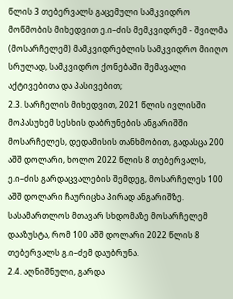წლის 3 თებერვალს გაცემული სამკვიდრო მოწმობის მიხედვით ე.ი–ძის მემკვიდრემ - შვილმა (მოსარჩელემ) მამკვიდრებლის სამკვიდრო მიიღო სრულად, სამკვიდრო ქონებაში შემავალი აქტივებითა და პასივებით;
2.3. სარჩელის მიხედვით, 2021 წლის ივლისში მოპასუხემ სესხის დაბრუნების ანგარიშში მოსარჩელეს, დედამისის თანხმობით, გადასცა 200 აშშ დოლარი, ხოლო 2022 წლის 8 თებერვალს, ე.ი–ძის გარდაცვალების შემდეგ, მოსარჩელეს 100 აშშ დოლარი ჩაურიცხა პირად ანგარიშზე. სასამართლოს მთავარ სხდომაზე მოსარჩელემ დააზუსტა, რომ 100 აშშ დოლარი 2022 წლის 8 თებერვალს გ.ი–ძემ დაუბრუნა.
2.4. აღნიშნული, გარდა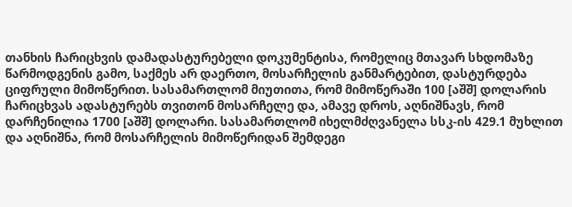თანხის ჩარიცხვის დამადასტურებელი დოკუმენტისა, რომელიც მთავარ სხდომაზე წარმოდგენის გამო, საქმეს არ დაერთო, მოსარჩელის განმარტებით, დასტურდება ციფრული მიმოწერით. სასამართლომ მიუთითა, რომ მიმოწერაში 100 [აშშ] დოლარის ჩარიცხვას ადასტურებს თვითონ მოსარჩელე და, ამავე დროს, აღნიშნავს, რომ დარჩენილია 1700 [აშშ] დოლარი. სასამართლომ იხელმძღვანელა სსკ-ის 429.1 მუხლით და აღნიშნა, რომ მოსარჩელის მიმოწერიდან შემდეგი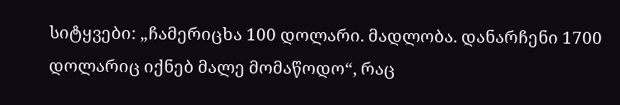სიტყვები: „ჩამერიცხა 100 დოლარი. მადლობა. დანარჩენი 1700 დოლარიც იქნებ მალე მომაწოდო“, რაც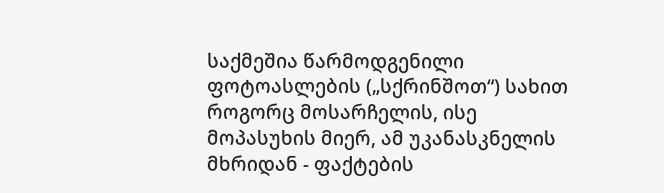საქმეშია წარმოდგენილი ფოტოასლების („სქრინშოთ“) სახით როგორც მოსარჩელის, ისე მოპასუხის მიერ, ამ უკანასკნელის მხრიდან - ფაქტების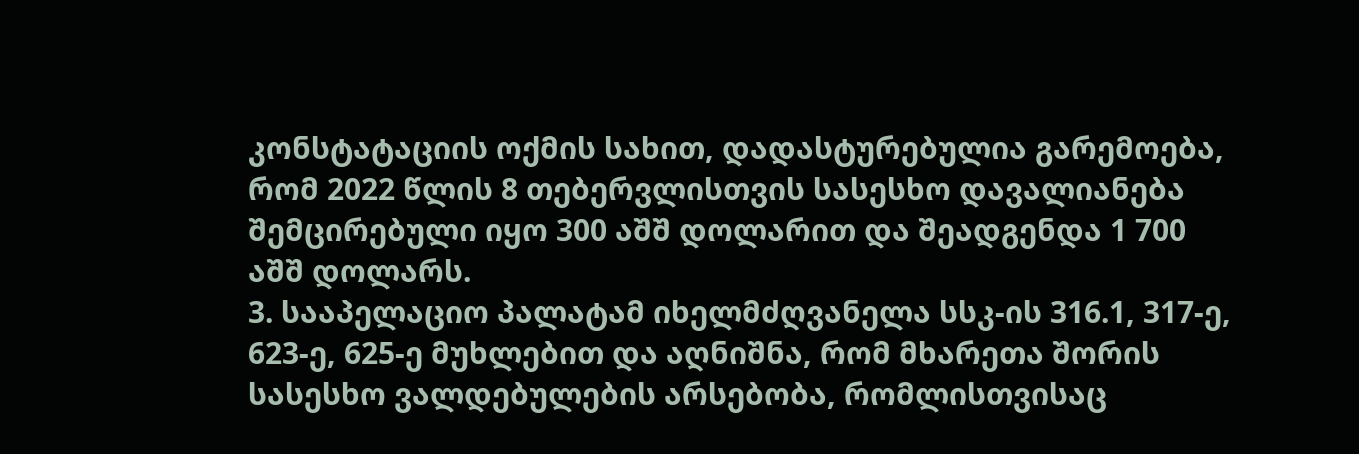კონსტატაციის ოქმის სახით, დადასტურებულია გარემოება, რომ 2022 წლის 8 თებერვლისთვის სასესხო დავალიანება შემცირებული იყო 300 აშშ დოლარით და შეადგენდა 1 700 აშშ დოლარს.
3. სააპელაციო პალატამ იხელმძღვანელა სსკ-ის 316.1, 317-ე, 623-ე, 625-ე მუხლებით და აღნიშნა, რომ მხარეთა შორის სასესხო ვალდებულების არსებობა, რომლისთვისაც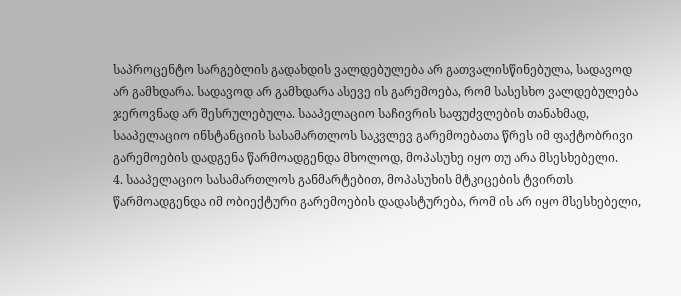საპროცენტო სარგებლის გადახდის ვალდებულება არ გათვალისწინებულა, სადავოდ არ გამხდარა. სადავოდ არ გამხდარა ასევე ის გარემოება, რომ სასესხო ვალდებულება ჯეროვნად არ შესრულებულა. სააპელაციო საჩივრის საფუძვლების თანახმად, სააპელაციო ინსტანციის სასამართლოს საკვლევ გარემოებათა წრეს იმ ფაქტობრივი გარემოების დადგენა წარმოადგენდა მხოლოდ, მოპასუხე იყო თუ არა მსესხებელი.
4. სააპელაციო სასამართლოს განმარტებით, მოპასუხის მტკიცების ტვირთს წარმოადგენდა იმ ობიექტური გარემოების დადასტურება, რომ ის არ იყო მსესხებელი,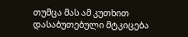თუმცა მას ამ კუთხით დასაბუთებული მტკიცება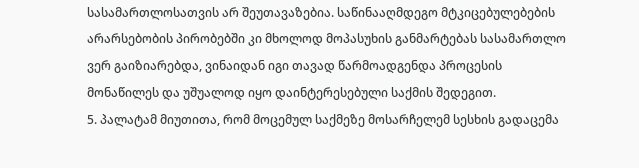სასამართლოსათვის არ შეუთავაზებია. საწინააღმდეგო მტკიცებულებების არარსებობის პირობებში კი მხოლოდ მოპასუხის განმარტებას სასამართლო ვერ გაიზიარებდა, ვინაიდან იგი თავად წარმოადგენდა პროცესის მონაწილეს და უშუალოდ იყო დაინტერესებული საქმის შედეგით.
5. პალატამ მიუთითა, რომ მოცემულ საქმეზე მოსარჩელემ სესხის გადაცემა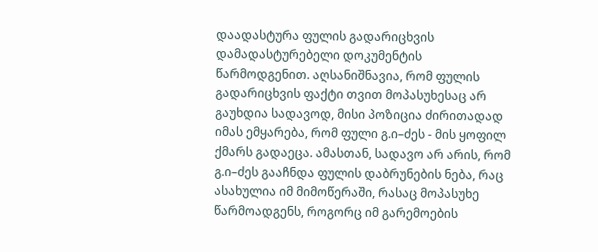დაადასტურა ფულის გადარიცხვის დამადასტურებელი დოკუმენტის წარმოდგენით. აღსანიშნავია, რომ ფულის გადარიცხვის ფაქტი თვით მოპასუხესაც არ გაუხდია სადავოდ, მისი პოზიცია ძირითადად იმას ემყარება, რომ ფული გ.ი–ძეს - მის ყოფილ ქმარს გადაეცა. ამასთან, სადავო არ არის, რომ გ.ი–ძეს გააჩნდა ფულის დაბრუნების ნება, რაც ასახულია იმ მიმოწერაში, რასაც მოპასუხე წარმოადგენს, როგორც იმ გარემოების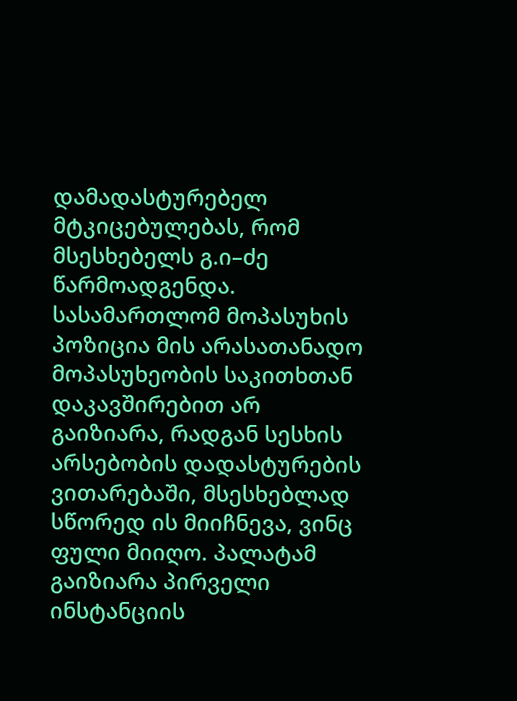დამადასტურებელ მტკიცებულებას, რომ მსესხებელს გ.ი–ძე წარმოადგენდა. სასამართლომ მოპასუხის პოზიცია მის არასათანადო მოპასუხეობის საკითხთან დაკავშირებით არ გაიზიარა, რადგან სესხის არსებობის დადასტურების ვითარებაში, მსესხებლად სწორედ ის მიიჩნევა, ვინც ფული მიიღო. პალატამ გაიზიარა პირველი ინსტანციის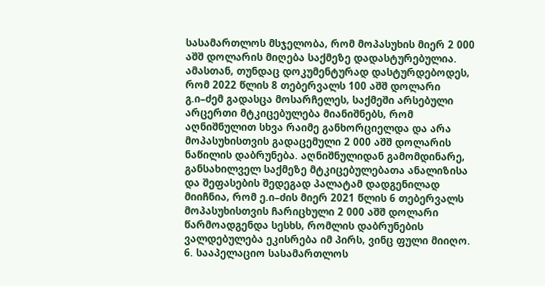სასამართლოს მსჯელობა, რომ მოპასუხის მიერ 2 000 აშშ დოლარის მიღება საქმეზე დადასტურებულია. ამასთან, თუნდაც დოკუმენტურად დასტურდებოდეს, რომ 2022 წლის 8 თებერვალს 100 აშშ დოლარი გ.ი–ძემ გადასცა მოსარჩელეს, საქმეში არსებული არცერთი მტკიცებულება მიანიშნებს, რომ აღნიშნულით სხვა რაიმე განხორციელდა და არა მოპასუხისთვის გადაცემული 2 000 აშშ დოლარის ნაწილის დაბრუნება. აღნიშნულიდან გამომდინარე, განსახილველ საქმეზე მტკიცებულებათა ანალიზისა და შეფასების შედეგად პალატამ დადგენილად მიიჩნია, რომ ე.ი–ძის მიერ 2021 წლის 6 თებერვალს მოპასუხისთვის ჩარიცხული 2 000 აშშ დოლარი წარმოადგენდა სესხს, რომლის დაბრუნების ვალდებულება ეკისრება იმ პირს, ვინც ფული მიიღო.
6. სააპელაციო სასამართლოს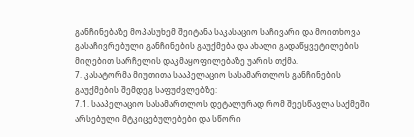განჩინებაზე მოპასუხემ შეიტანა საკასაციო საჩივარი და მოითხოვა გასაჩივრებული განჩინების გაუქმება და ახალი გადაწყვეტილების მიღებით სარჩელის დაკმაყოფილებაზე უარის თქმა.
7. კასატორმა მიუთითა სააპელაციო სასამართლოს განჩინების გაუქმების შემდეგ საფუძვლებზე:
7.1. სააპელაციო სასამართლოს დეტალურად რომ შეესწავლა საქმეში არსებული მტკიცებულებები და სწორი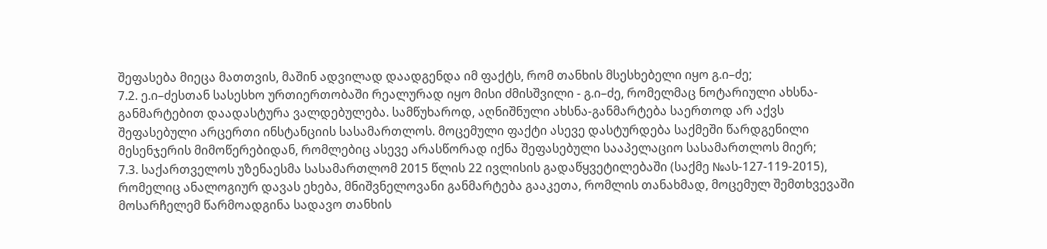შეფასება მიეცა მათთვის, მაშინ ადვილად დაადგენდა იმ ფაქტს, რომ თანხის მსესხებელი იყო გ.ი–ძე;
7.2. ე.ი–ძესთან სასესხო ურთიერთობაში რეალურად იყო მისი ძმისშვილი - გ.ი–ძე, რომელმაც ნოტარიული ახსნა-განმარტებით დაადასტურა ვალდებულება. სამწუხაროდ, აღნიშნული ახსნა-განმარტება საერთოდ არ აქვს შეფასებული არცერთი ინსტანციის სასამართლოს. მოცემული ფაქტი ასევე დასტურდება საქმეში წარდგენილი მესენჯერის მიმოწერებიდან, რომლებიც ასევე არასწორად იქნა შეფასებული სააპელაციო სასამართლოს მიერ;
7.3. საქართველოს უზენაესმა სასამართლომ 2015 წლის 22 ივლისის გადაწყვეტილებაში (საქმე №ას-127-119-2015), რომელიც ანალოგიურ დავას ეხება, მნიშვნელოვანი განმარტება გააკეთა, რომლის თანახმად, მოცემულ შემთხვევაში მოსარჩელემ წარმოადგინა სადავო თანხის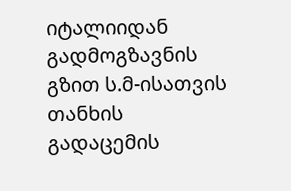იტალიიდან გადმოგზავნის გზით ს.მ-ისათვის თანხის გადაცემის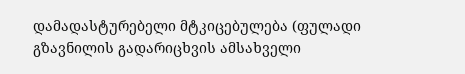დამადასტურებელი მტკიცებულება (ფულადი გზავნილის გადარიცხვის ამსახველი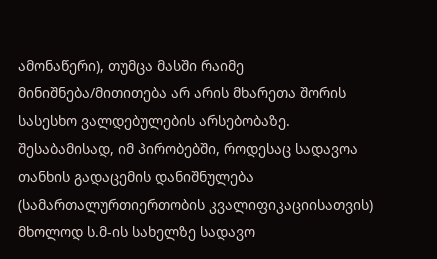ამონაწერი), თუმცა მასში რაიმე მინიშნება/მითითება არ არის მხარეთა შორის სასესხო ვალდებულების არსებობაზე. შესაბამისად, იმ პირობებში, როდესაც სადავოა თანხის გადაცემის დანიშნულება (სამართალურთიერთობის კვალიფიკაციისათვის) მხოლოდ ს.მ-ის სახელზე სადავო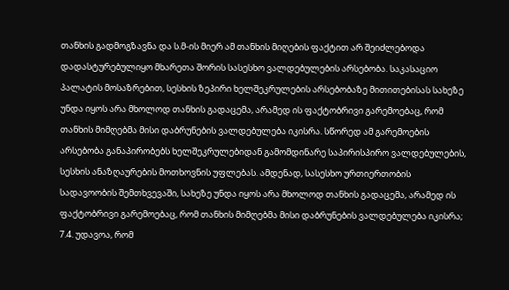თანხის გადმოგზავნა და ს.მ-ის მიერ ამ თანხის მიღების ფაქტით არ შეიძლებოდა დადასტურებულიყო მხარეთა შორის სასესხო ვალდებულების არსებობა. საკასაციო პალატის მოსაზრებით, სესხის ზეპირი ხელშეკრულების არსებობაზე მითითებისას სახეზე უნდა იყოს არა მხოლოდ თანხის გადაცემა, არამედ ის ფაქტობრივი გარემოებაც, რომ თანხის მიმღებმა მისი დაბრუნების ვალდებულება იკისრა. სწორედ ამ გარემოების არსებობა განაპირობებს ხელშეკრულებიდან გამომდინარე საპირისპირო ვალდებულების, სესხის ანაზღაურების მოთხოვნის უფლებას. ამდენად, სასესხო ურთიერთობის სადავოობის შემთხვევაში, სახეზე უნდა იყოს არა მხოლოდ თანხის გადაცემა, არამედ ის ფაქტობრივი გარემოებაც, რომ თანხის მიმღებმა მისი დაბრუნების ვალდებულება იკისრა;
7.4. უდავოა, რომ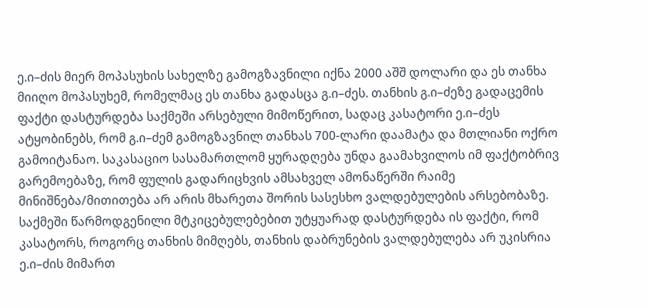ე.ი–ძის მიერ მოპასუხის სახელზე გამოგზავნილი იქნა 2000 აშშ დოლარი და ეს თანხა მიიღო მოპასუხემ, რომელმაც ეს თანხა გადასცა გ.ი–ძეს. თანხის გ.ი–ძეზე გადაცემის ფაქტი დასტურდება საქმეში არსებული მიმოწერით, სადაც კასატორი ე.ი–ძეს ატყობინებს, რომ გ.ი–ძემ გამოგზავნილ თანხას 700-ლარი დაამატა და მთლიანი ოქრო გამოიტანაო. საკასაციო სასამართლომ ყურადღება უნდა გაამახვილოს იმ ფაქტობრივ გარემოებაზე, რომ ფულის გადარიცხვის ამსახველ ამონაწერში რაიმე მინიშნება/მითითება არ არის მხარეთა შორის სასესხო ვალდებულების არსებობაზე. საქმეში წარმოდგენილი მტკიცებულებებით უტყუარად დასტურდება ის ფაქტი, რომ კასატორს, როგორც თანხის მიმღებს, თანხის დაბრუნების ვალდებულება არ უკისრია ე.ი–ძის მიმართ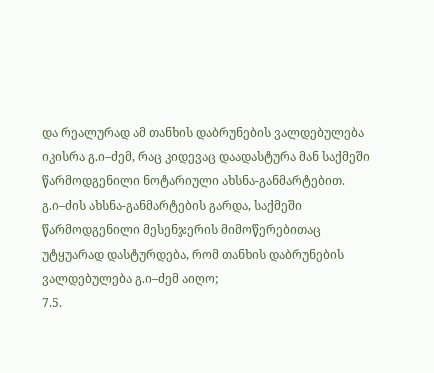და რეალურად ამ თანხის დაბრუნების ვალდებულება იკისრა გ.ი–ძემ, რაც კიდევაც დაადასტურა მან საქმეში წარმოდგენილი ნოტარიული ახსნა-განმარტებით. გ.ი–ძის ახსნა-განმარტების გარდა, საქმეში წარმოდგენილი მესენჯერის მიმოწერებითაც უტყუარად დასტურდება, რომ თანხის დაბრუნების ვალდებულება გ.ი–ძემ აიღო;
7.5.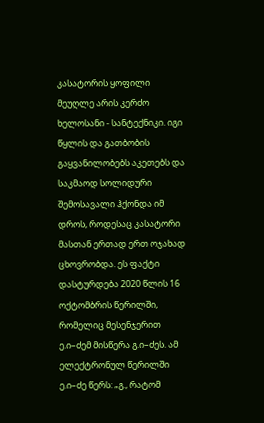კასატორის ყოფილი მეუღლე არის კერძო ხელოსანი - სანტექნიკი. იგი წყლის და გათბობის გაყვანილობებს აკეთებს და საკმაოდ სოლიდური შემოსავალი ჰქონდა იმ დროს, როდესაც კასატორი მასთან ერთად ერთ ოჯახად ცხოვრობდა. ეს ფაქტი დასტურდება 2020 წლის 16 ოქტომბრის წერილში, რომელიც მესენჯერით ე.ი–ძემ მისწერა გ.ი–ძეს. ამ ელექტრონულ წერილში ე.ი–ძე წერს: „გ., რატომ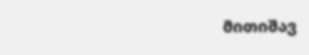მითიშავ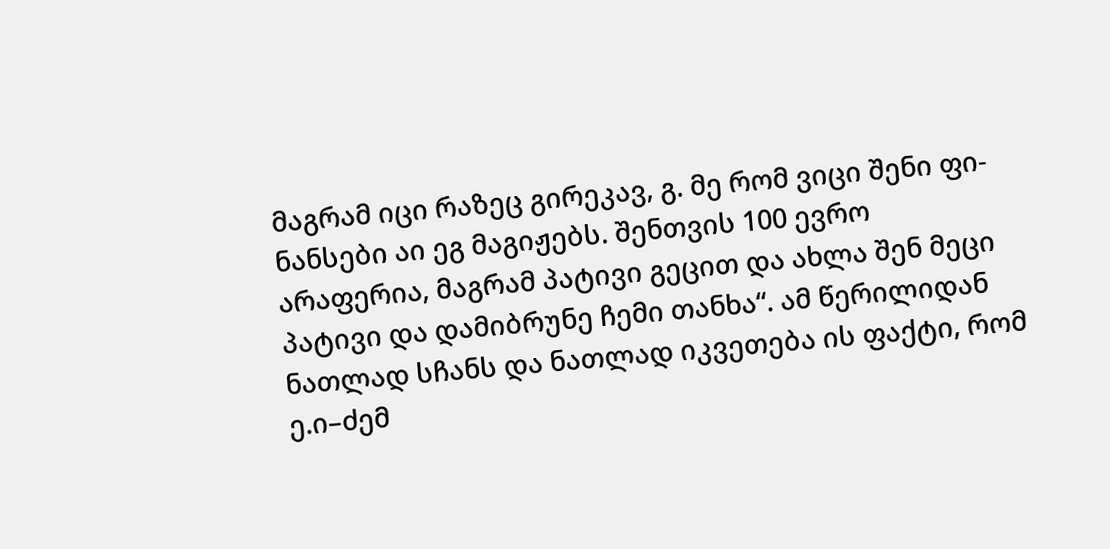მაგრამ იცი რაზეც გირეკავ, გ. მე რომ ვიცი შენი ფი-ნანსები აი ეგ მაგიჟებს. შენთვის 100 ევრო არაფერია, მაგრამ პატივი გეცით და ახლა შენ მეცი პატივი და დამიბრუნე ჩემი თანხა“. ამ წერილიდან ნათლად სჩანს და ნათლად იკვეთება ის ფაქტი, რომ ე.ი–ძემ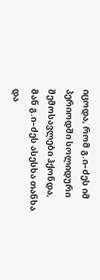იცოდა, რომ გ.ი–ძეს იმ პერიოდში სოლიდური შემოსავლები ჰქონდა, მან გ.ი–ძეს ასესხა თანხა და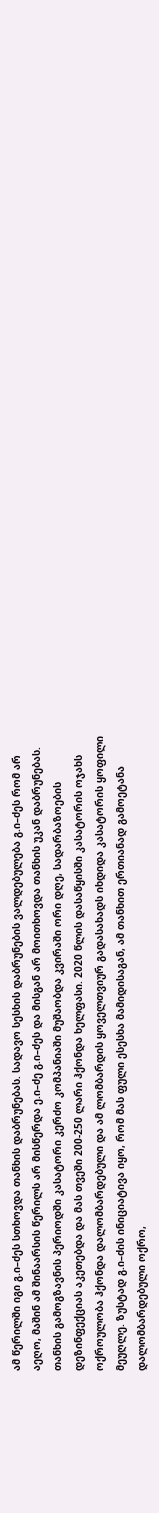ამ წერილში იგი გ.ი–ძეს სთხოვდა თანხის დაბრუნებას. სადავო სესხის დაბრუნების ვალდებულება გ.ი–ძეს რომ არ აეღო, მაშინ ამ შინაარსის წერილს არ მისწერდა ე.ი–ძე გ.ი–ძეს და მისგან არ მოითხოვდა თანხის უკან დაბრუნებას. თანხის გამოგზავნის პერიოდში კასატორი კერძო კომპანიაში მუშაობდა კვირაში ორი დღე, სადარბაზოების დეზინფექციას აკეთებდა და მას თვეში 200-250 ლარი ჰქონდა ხელფასი. 2020 წლის დასაწყისში კასატორის ოჯახს ოქროულობა ჰქონდა დალომბარდებული და ამ ლომბარდის ყოველთვიურ გადასახადს იხდიდა კასატორის ყოფილი მეუღლე. ზუსტად გ.ი–ძის ინიციატივა იყო, რომ მას ფული ესესხა მამიდისაგან, ამ თანხით ერთიანად გამოეტანა დალომბარდებული ოქრო,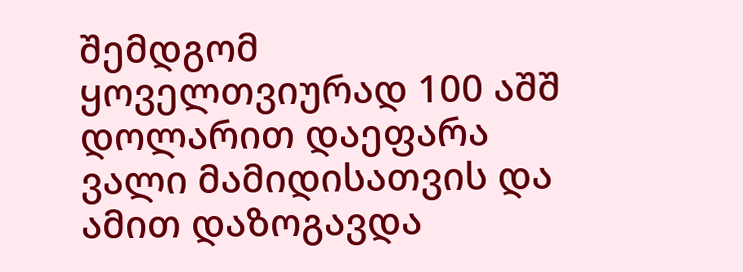შემდგომ ყოველთვიურად 100 აშშ დოლარით დაეფარა ვალი მამიდისათვის და ამით დაზოგავდა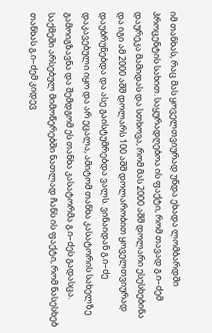იმ თანხას, რაც მას ყოველთვიურად უნდა ეხადა ლომბარდში პროცენტის სახით. საყურადღებოა ის ფაქტი, რომ თავად გ.ი–ძემ დაურეკა მამიდას და სთხოვა, რომ მას 2000 აშშ დოლარი ესესხებინა და იგი ამ 2000 აშშ დოლარს 100 აშშ დოლარობით ყოველთვიურად დაუბრუნებდა და ასე გაისტუმრებდა ვალს. ვინაიდან გ.ი–ძე დაკავებული იყო და არ ეცალა, ამიტომ თანხა კასატორის სახელზე გამოიგზავნა და შემდგომ ეს თანხა კასატორმა გ.ი–ძეს გადასცა. საქმეში არსებულ მიმოწერებში ნათლად ჩანს ის ფაქტი, რომ ნასესხებ თანხას გ.ი–ძემ კიდევ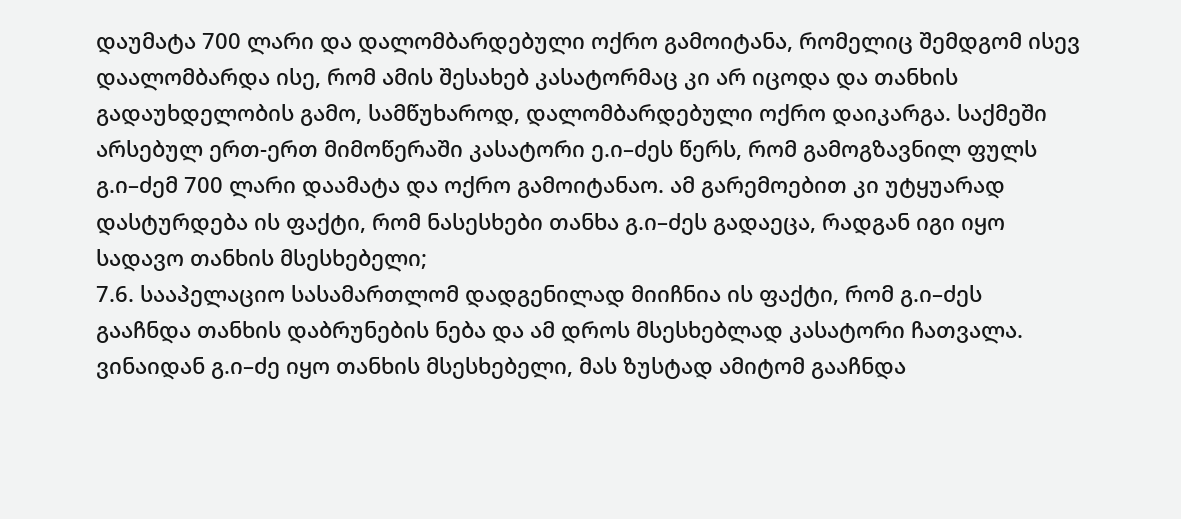დაუმატა 700 ლარი და დალომბარდებული ოქრო გამოიტანა, რომელიც შემდგომ ისევ დაალომბარდა ისე, რომ ამის შესახებ კასატორმაც კი არ იცოდა და თანხის გადაუხდელობის გამო, სამწუხაროდ, დალომბარდებული ოქრო დაიკარგა. საქმეში არსებულ ერთ-ერთ მიმოწერაში კასატორი ე.ი–ძეს წერს, რომ გამოგზავნილ ფულს გ.ი–ძემ 700 ლარი დაამატა და ოქრო გამოიტანაო. ამ გარემოებით კი უტყუარად დასტურდება ის ფაქტი, რომ ნასესხები თანხა გ.ი–ძეს გადაეცა, რადგან იგი იყო სადავო თანხის მსესხებელი;
7.6. სააპელაციო სასამართლომ დადგენილად მიიჩნია ის ფაქტი, რომ გ.ი–ძეს გააჩნდა თანხის დაბრუნების ნება და ამ დროს მსესხებლად კასატორი ჩათვალა. ვინაიდან გ.ი–ძე იყო თანხის მსესხებელი, მას ზუსტად ამიტომ გააჩნდა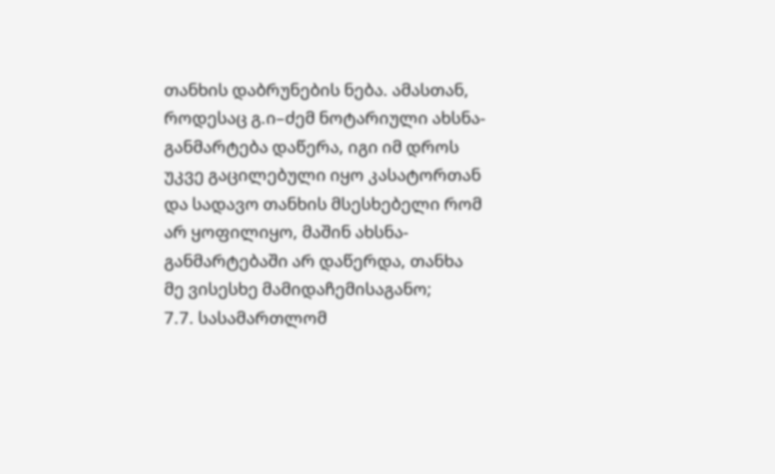თანხის დაბრუნების ნება. ამასთან, როდესაც გ.ი–ძემ ნოტარიული ახსნა-განმარტება დაწერა, იგი იმ დროს უკვე გაცილებული იყო კასატორთან და სადავო თანხის მსესხებელი რომ არ ყოფილიყო, მაშინ ახსნა-განმარტებაში არ დაწერდა, თანხა მე ვისესხე მამიდაჩემისაგანო;
7.7. სასამართლომ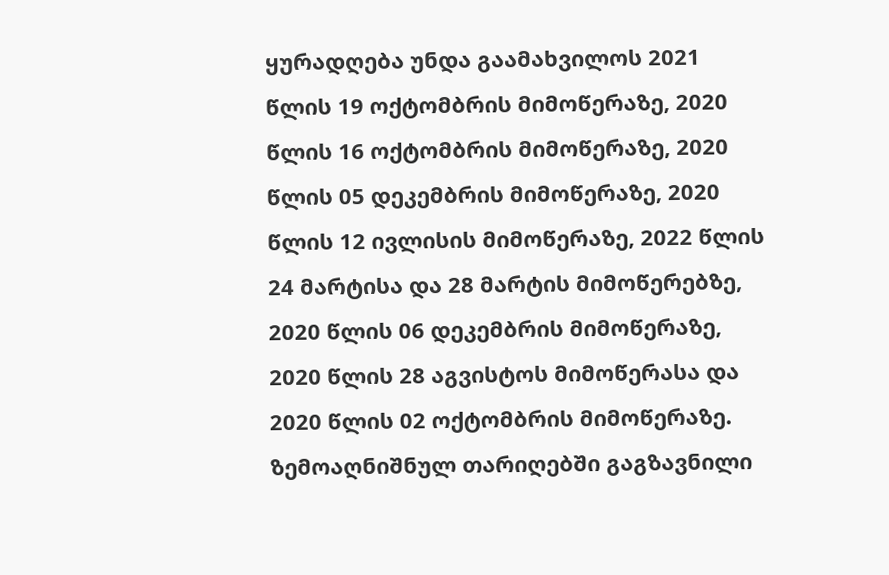ყურადღება უნდა გაამახვილოს 2021 წლის 19 ოქტომბრის მიმოწერაზე, 2020 წლის 16 ოქტომბრის მიმოწერაზე, 2020 წლის 05 დეკემბრის მიმოწერაზე, 2020 წლის 12 ივლისის მიმოწერაზე, 2022 წლის 24 მარტისა და 28 მარტის მიმოწერებზე, 2020 წლის 06 დეკემბრის მიმოწერაზე, 2020 წლის 28 აგვისტოს მიმოწერასა და 2020 წლის 02 ოქტომბრის მიმოწერაზე. ზემოაღნიშნულ თარიღებში გაგზავნილი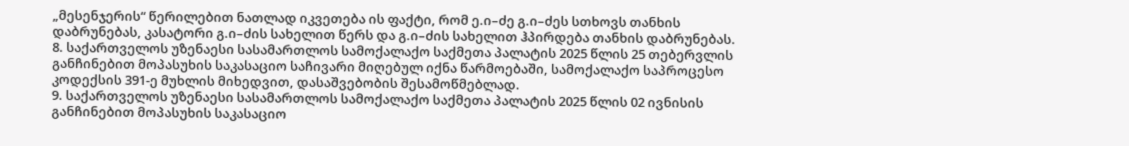„მესენჯერის“ წერილებით ნათლად იკვეთება ის ფაქტი, რომ ე.ი–ძე გ.ი–ძეს სთხოვს თანხის დაბრუნებას, კასატორი გ.ი–ძის სახელით წერს და გ.ი–ძის სახელით ჰპირდება თანხის დაბრუნებას.
8. საქართველოს უზენაესი სასამართლოს სამოქალაქო საქმეთა პალატის 2025 წლის 25 თებერვლის განჩინებით მოპასუხის საკასაციო საჩივარი მიღებულ იქნა წარმოებაში, სამოქალაქო საპროცესო კოდექსის 391-ე მუხლის მიხედვით, დასაშვებობის შესამოწმებლად.
9. საქართველოს უზენაესი სასამართლოს სამოქალაქო საქმეთა პალატის 2025 წლის 02 ივნისის განჩინებით მოპასუხის საკასაციო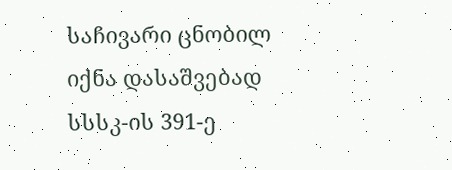საჩივარი ცნობილ იქნა დასაშვებად სსსკ-ის 391-ე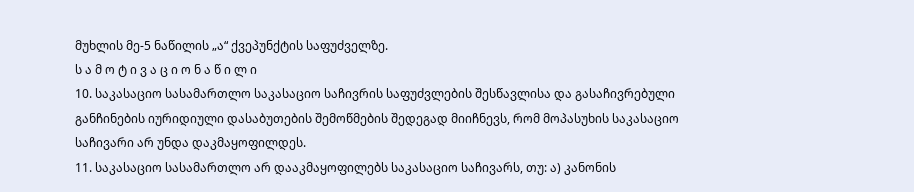მუხლის მე-5 ნაწილის „ა“ ქვეპუნქტის საფუძველზე.
ს ა მ ო ტ ი ვ ა ც ი ო ნ ა წ ი ლ ი
10. საკასაციო სასამართლო საკასაციო საჩივრის საფუძვლების შესწავლისა და გასაჩივრებული განჩინების იურიდიული დასაბუთების შემოწმების შედეგად მიიჩნევს, რომ მოპასუხის საკასაციო საჩივარი არ უნდა დაკმაყოფილდეს.
11. საკასაციო სასამართლო არ დააკმაყოფილებს საკასაციო საჩივარს, თუ: ა) კანონის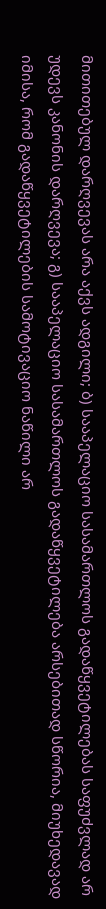მითითებულ დარღვევას არა აქვს ადგილი; ბ) სააპელაციო სასამართლოს გადაწყვეტილებას საფუძვლად არ უდევს კანონის დარღვევა; გ) სააპელაციო სასამართლოს გადაწყვეტილება არსებითად სწორია, მიუხედავად იმისა, რომ გადაწყვეტილების სამოტივაციო ნაწილი არ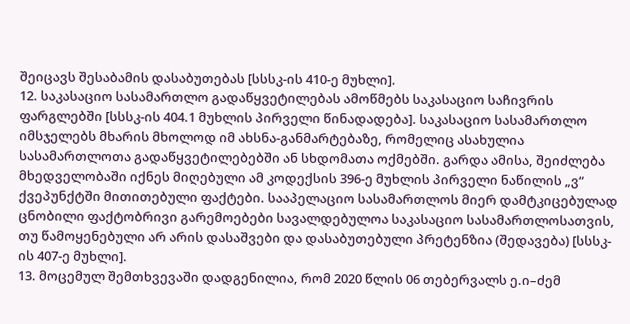შეიცავს შესაბამის დასაბუთებას [სსსკ-ის 410-ე მუხლი].
12. საკასაციო სასამართლო გადაწყვეტილებას ამოწმებს საკასაციო საჩივრის ფარგლებში [სსსკ-ის 404.1 მუხლის პირველი წინადადება]. საკასაციო სასამართლო იმსჯელებს მხარის მხოლოდ იმ ახსნა-განმარტებაზე, რომელიც ასახულია სასამართლოთა გადაწყვეტილებებში ან სხდომათა ოქმებში. გარდა ამისა, შეიძლება მხედველობაში იქნეს მიღებული ამ კოდექსის 396-ე მუხლის პირველი ნაწილის „ვ“ ქვეპუნქტში მითითებული ფაქტები. სააპელაციო სასამართლოს მიერ დამტკიცებულად ცნობილი ფაქტობრივი გარემოებები სავალდებულოა საკასაციო სასამართლოსათვის, თუ წამოყენებული არ არის დასაშვები და დასაბუთებული პრეტენზია (შედავება) [სსსკ-ის 407-ე მუხლი].
13. მოცემულ შემთხვევაში დადგენილია, რომ 2020 წლის 06 თებერვალს ე.ი–ძემ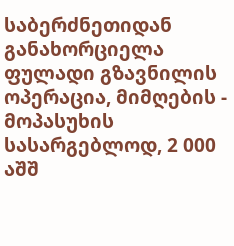საბერძნეთიდან განახორციელა ფულადი გზავნილის ოპერაცია, მიმღების - მოპასუხის სასარგებლოდ, 2 000 აშშ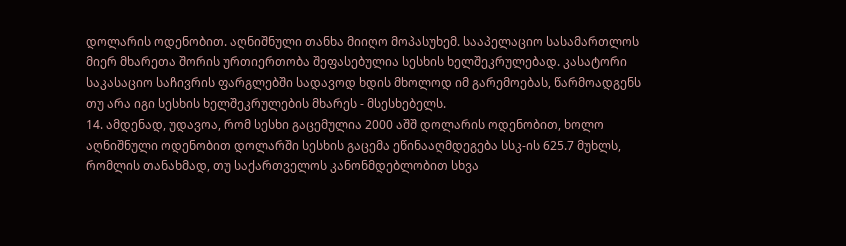დოლარის ოდენობით. აღნიშნული თანხა მიიღო მოპასუხემ. სააპელაციო სასამართლოს მიერ მხარეთა შორის ურთიერთობა შეფასებულია სესხის ხელშეკრულებად. კასატორი საკასაციო საჩივრის ფარგლებში სადავოდ ხდის მხოლოდ იმ გარემოებას, წარმოადგენს თუ არა იგი სესხის ხელშეკრულების მხარეს - მსესხებელს.
14. ამდენად, უდავოა, რომ სესხი გაცემულია 2000 აშშ დოლარის ოდენობით, ხოლო აღნიშნული ოდენობით დოლარში სესხის გაცემა ეწინააღმდეგება სსკ-ის 625.7 მუხლს, რომლის თანახმად, თუ საქართველოს კანონმდებლობით სხვა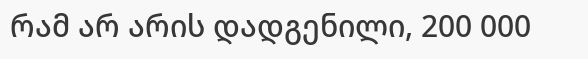რამ არ არის დადგენილი, 200 000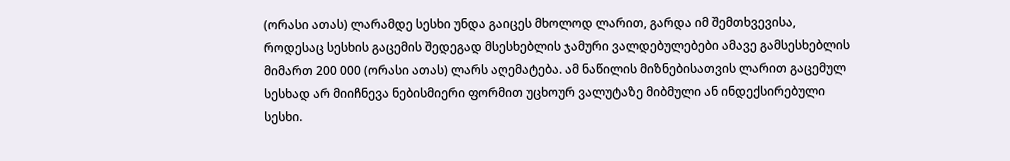(ორასი ათას) ლარამდე სესხი უნდა გაიცეს მხოლოდ ლარით, გარდა იმ შემთხვევისა, როდესაც სესხის გაცემის შედეგად მსესხებლის ჯამური ვალდებულებები ამავე გამსესხებლის მიმართ 200 000 (ორასი ათას) ლარს აღემატება. ამ ნაწილის მიზნებისათვის ლარით გაცემულ სესხად არ მიიჩნევა ნებისმიერი ფორმით უცხოურ ვალუტაზე მიბმული ან ინდექსირებული სესხი.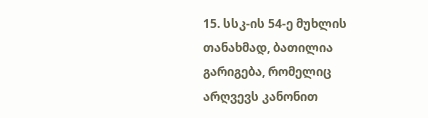15. სსკ-ის 54-ე მუხლის თანახმად, ბათილია გარიგება, რომელიც არღვევს კანონით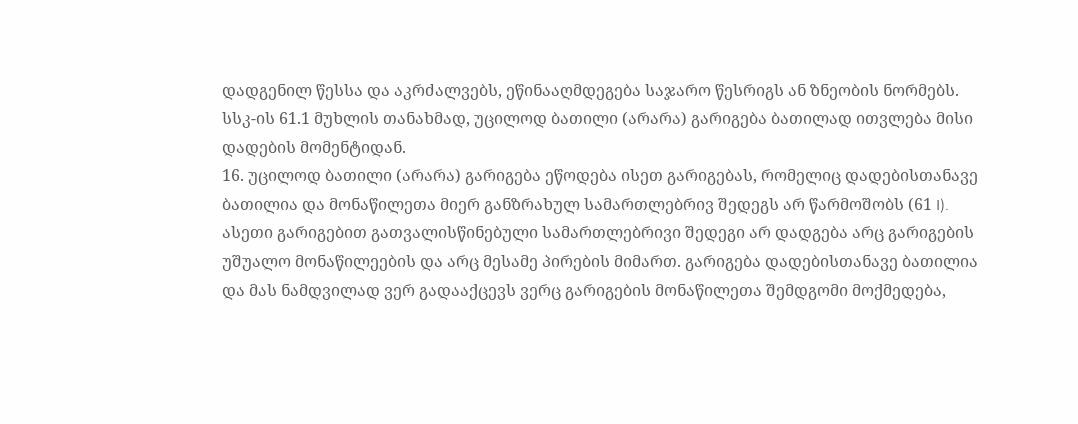დადგენილ წესსა და აკრძალვებს, ეწინააღმდეგება საჯარო წესრიგს ან ზნეობის ნორმებს. სსკ-ის 61.1 მუხლის თანახმად, უცილოდ ბათილი (არარა) გარიგება ბათილად ითვლება მისი დადების მომენტიდან.
16. უცილოდ ბათილი (არარა) გარიგება ეწოდება ისეთ გარიგებას, რომელიც დადებისთანავე ბათილია და მონაწილეთა მიერ განზრახულ სამართლებრივ შედეგს არ წარმოშობს (61 I). ასეთი გარიგებით გათვალისწინებული სამართლებრივი შედეგი არ დადგება არც გარიგების უშუალო მონაწილეების და არც მესამე პირების მიმართ. გარიგება დადებისთანავე ბათილია და მას ნამდვილად ვერ გადააქცევს ვერც გარიგების მონაწილეთა შემდგომი მოქმედება,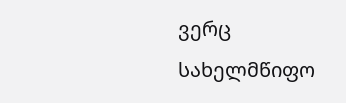ვერც სახელმწიფო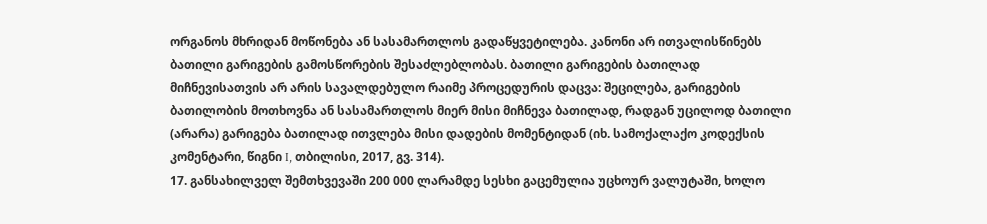ორგანოს მხრიდან მოწონება ან სასამართლოს გადაწყვეტილება. კანონი არ ითვალისწინებს ბათილი გარიგების გამოსწორების შესაძლებლობას. ბათილი გარიგების ბათილად მიჩნევისათვის არ არის სავალდებულო რაიმე პროცედურის დაცვა: შეცილება, გარიგების ბათილობის მოთხოვნა ან სასამართლოს მიერ მისი მიჩნევა ბათილად, რადგან უცილოდ ბათილი (არარა) გარიგება ბათილად ითვლება მისი დადების მომენტიდან (იხ. სამოქალაქო კოდექსის კომენტარი, წიგნი I, თბილისი, 2017, გვ. 314).
17. განსახილველ შემთხვევაში 200 000 ლარამდე სესხი გაცემულია უცხოურ ვალუტაში, ხოლო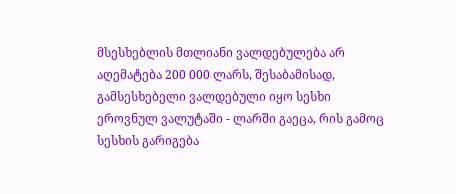მსესხებლის მთლიანი ვალდებულება არ აღემატება 200 000 ლარს, შესაბამისად, გამსესხებელი ვალდებული იყო სესხი ეროვნულ ვალუტაში - ლარში გაეცა, რის გამოც სესხის გარიგება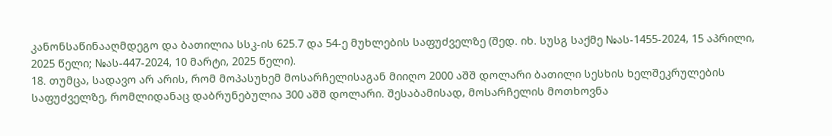კანონსაწინააღმდეგო და ბათილია სსკ-ის 625.7 და 54-ე მუხლების საფუძველზე (შედ. იხ. სუსგ საქმე №ას-1455-2024, 15 აპრილი, 2025 წელი; №ას-447-2024, 10 მარტი, 2025 წელი).
18. თუმცა, სადავო არ არის, რომ მოპასუხემ მოსარჩელისაგან მიიღო 2000 აშშ დოლარი ბათილი სესხის ხელშეკრულების საფუძველზე, რომლიდანაც დაბრუნებულია 300 აშშ დოლარი. შესაბამისად, მოსარჩელის მოთხოვნა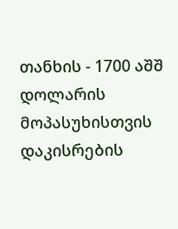თანხის - 1700 აშშ დოლარის მოპასუხისთვის დაკისრების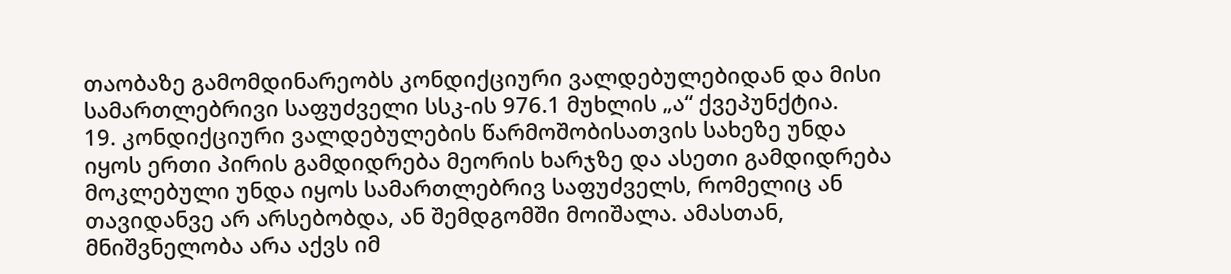თაობაზე გამომდინარეობს კონდიქციური ვალდებულებიდან და მისი სამართლებრივი საფუძველი სსკ-ის 976.1 მუხლის „ა“ ქვეპუნქტია.
19. კონდიქციური ვალდებულების წარმოშობისათვის სახეზე უნდა იყოს ერთი პირის გამდიდრება მეორის ხარჯზე და ასეთი გამდიდრება მოკლებული უნდა იყოს სამართლებრივ საფუძველს, რომელიც ან თავიდანვე არ არსებობდა, ან შემდგომში მოიშალა. ამასთან, მნიშვნელობა არა აქვს იმ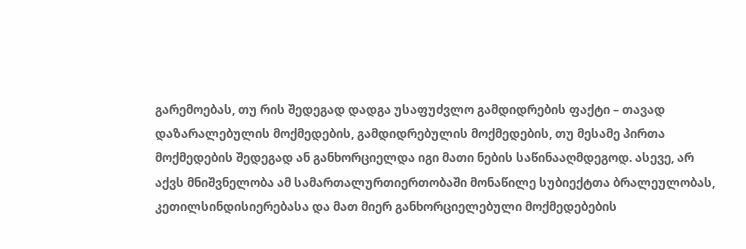გარემოებას, თუ რის შედეგად დადგა უსაფუძვლო გამდიდრების ფაქტი – თავად დაზარალებულის მოქმედების, გამდიდრებულის მოქმედების, თუ მესამე პირთა მოქმედების შედეგად ან განხორციელდა იგი მათი ნების საწინააღმდეგოდ. ასევე, არ აქვს მნიშვნელობა ამ სამართალურთიერთობაში მონაწილე სუბიექტთა ბრალეულობას, კეთილსინდისიერებასა და მათ მიერ განხორციელებული მოქმედებების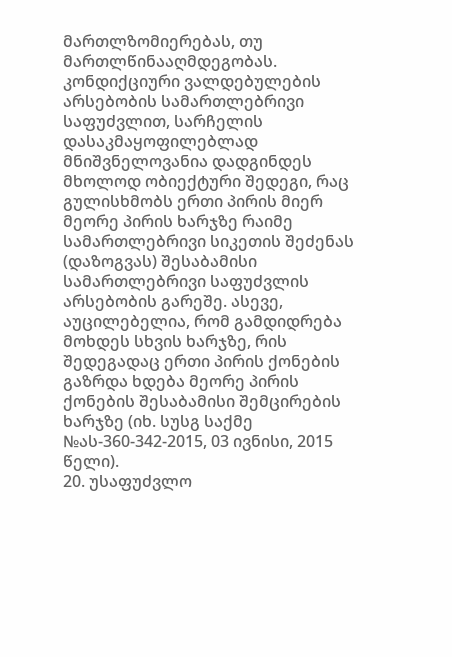მართლზომიერებას, თუ მართლწინააღმდეგობას. კონდიქციური ვალდებულების არსებობის სამართლებრივი საფუძვლით, სარჩელის დასაკმაყოფილებლად მნიშვნელოვანია დადგინდეს მხოლოდ ობიექტური შედეგი, რაც გულისხმობს ერთი პირის მიერ მეორე პირის ხარჯზე რაიმე სამართლებრივი სიკეთის შეძენას (დაზოგვას) შესაბამისი სამართლებრივი საფუძვლის არსებობის გარეშე. ასევე, აუცილებელია, რომ გამდიდრება მოხდეს სხვის ხარჯზე, რის შედეგადაც ერთი პირის ქონების გაზრდა ხდება მეორე პირის ქონების შესაბამისი შემცირების ხარჯზე (იხ. სუსგ საქმე №ას-360-342-2015, 03 ივნისი, 2015 წელი).
20. უსაფუძვლო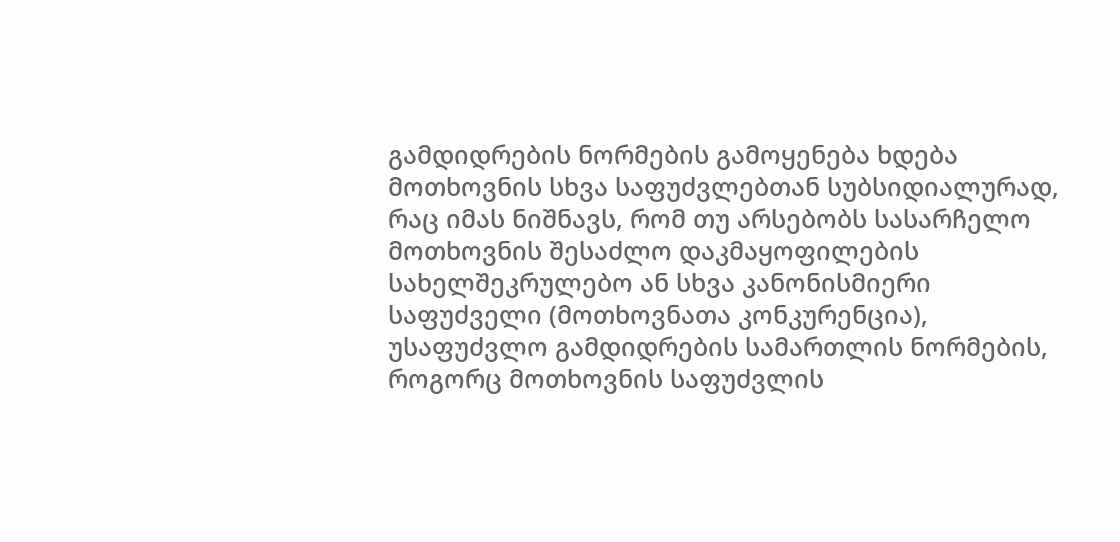გამდიდრების ნორმების გამოყენება ხდება მოთხოვნის სხვა საფუძვლებთან სუბსიდიალურად, რაც იმას ნიშნავს, რომ თუ არსებობს სასარჩელო მოთხოვნის შესაძლო დაკმაყოფილების სახელშეკრულებო ან სხვა კანონისმიერი საფუძველი (მოთხოვნათა კონკურენცია), უსაფუძვლო გამდიდრების სამართლის ნორმების, როგორც მოთხოვნის საფუძვლის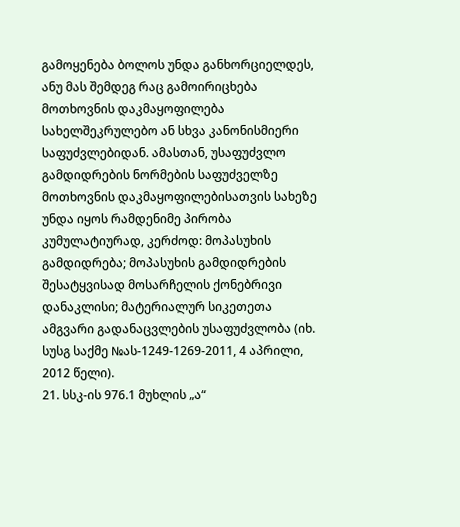გამოყენება ბოლოს უნდა განხორციელდეს, ანუ მას შემდეგ რაც გამოირიცხება მოთხოვნის დაკმაყოფილება სახელშეკრულებო ან სხვა კანონისმიერი საფუძვლებიდან. ამასთან, უსაფუძვლო გამდიდრების ნორმების საფუძველზე მოთხოვნის დაკმაყოფილებისათვის სახეზე უნდა იყოს რამდენიმე პირობა კუმულატიურად, კერძოდ: მოპასუხის გამდიდრება; მოპასუხის გამდიდრების შესატყვისად მოსარჩელის ქონებრივი დანაკლისი; მატერიალურ სიკეთეთა ამგვარი გადანაცვლების უსაფუძვლობა (იხ. სუსგ საქმე №ას-1249-1269-2011, 4 აპრილი, 2012 წელი).
21. სსკ-ის 976.1 მუხლის „ა“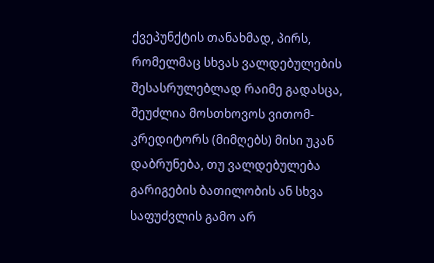ქვეპუნქტის თანახმად, პირს, რომელმაც სხვას ვალდებულების შესასრულებლად რაიმე გადასცა, შეუძლია მოსთხოვოს ვითომ-კრედიტორს (მიმღებს) მისი უკან დაბრუნება, თუ ვალდებულება გარიგების ბათილობის ან სხვა საფუძვლის გამო არ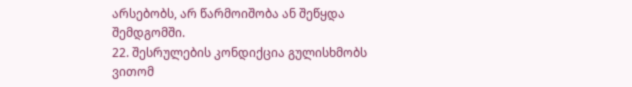არსებობს, არ წარმოიშობა ან შეწყდა შემდგომში.
22. შესრულების კონდიქცია გულისხმობს ვითომ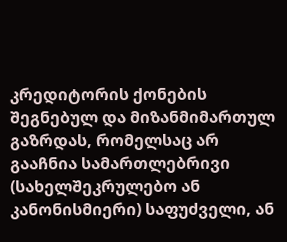კრედიტორის ქონების შეგნებულ და მიზანმიმართულ გაზრდას, რომელსაც არ გააჩნია სამართლებრივი (სახელშეკრულებო ან კანონისმიერი) საფუძველი, ან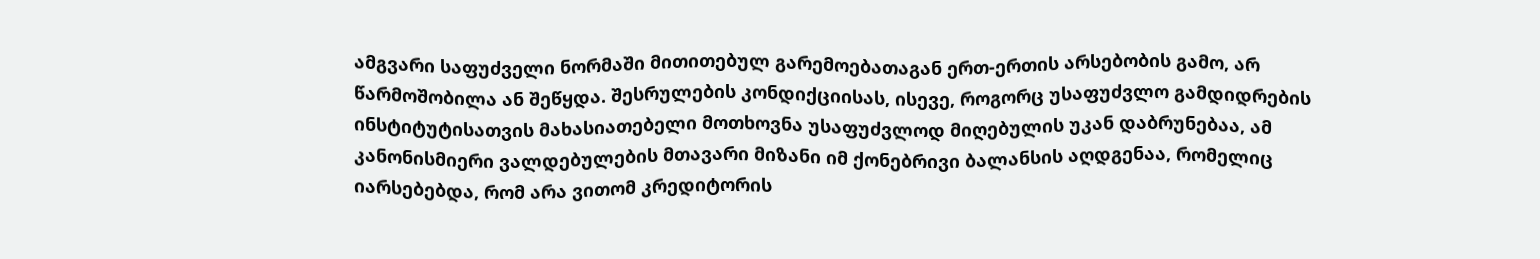ამგვარი საფუძველი ნორმაში მითითებულ გარემოებათაგან ერთ-ერთის არსებობის გამო, არ წარმოშობილა ან შეწყდა. შესრულების კონდიქციისას, ისევე, როგორც უსაფუძვლო გამდიდრების ინსტიტუტისათვის მახასიათებელი მოთხოვნა უსაფუძვლოდ მიღებულის უკან დაბრუნებაა, ამ კანონისმიერი ვალდებულების მთავარი მიზანი იმ ქონებრივი ბალანსის აღდგენაა, რომელიც იარსებებდა, რომ არა ვითომ კრედიტორის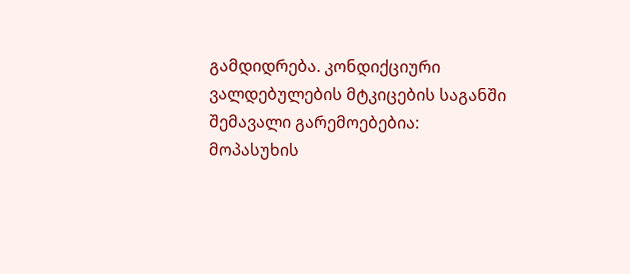გამდიდრება. კონდიქციური ვალდებულების მტკიცების საგანში შემავალი გარემოებებია: მოპასუხის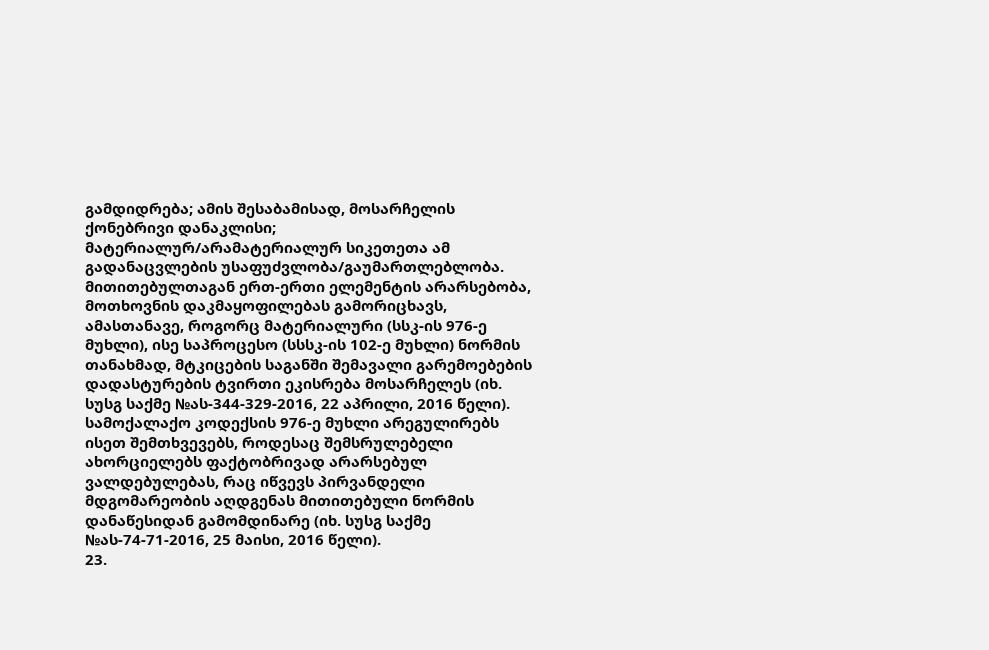გამდიდრება; ამის შესაბამისად, მოსარჩელის ქონებრივი დანაკლისი; მატერიალურ/არამატერიალურ სიკეთეთა ამ გადანაცვლების უსაფუძვლობა/გაუმართლებლობა. მითითებულთაგან ერთ-ერთი ელემენტის არარსებობა, მოთხოვნის დაკმაყოფილებას გამორიცხავს, ამასთანავე, როგორც მატერიალური (სსკ-ის 976-ე მუხლი), ისე საპროცესო (სსსკ-ის 102-ე მუხლი) ნორმის თანახმად, მტკიცების საგანში შემავალი გარემოებების დადასტურების ტვირთი ეკისრება მოსარჩელეს (იხ. სუსგ საქმე №ას-344-329-2016, 22 აპრილი, 2016 წელი). სამოქალაქო კოდექსის 976-ე მუხლი არეგულირებს ისეთ შემთხვევებს, როდესაც შემსრულებელი ახორციელებს ფაქტობრივად არარსებულ ვალდებულებას, რაც იწვევს პირვანდელი მდგომარეობის აღდგენას მითითებული ნორმის დანაწესიდან გამომდინარე (იხ. სუსგ საქმე №ას-74-71-2016, 25 მაისი, 2016 წელი).
23.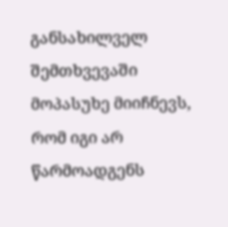განსახილველ შემთხვევაში მოპასუხე მიიჩნევს, რომ იგი არ წარმოადგენს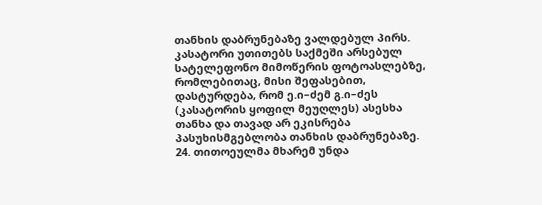თანხის დაბრუნებაზე ვალდებულ პირს. კასატორი უთითებს საქმეში არსებულ სატელეფონო მიმოწერის ფოტოასლებზე, რომლებითაც, მისი შეფასებით, დასტურდება, რომ ე.ი–ძემ გ.ი–ძეს (კასატორის ყოფილ მეუღლეს) ასესხა თანხა და თავად არ ეკისრება პასუხისმგებლობა თანხის დაბრუნებაზე.
24. თითოეულმა მხარემ უნდა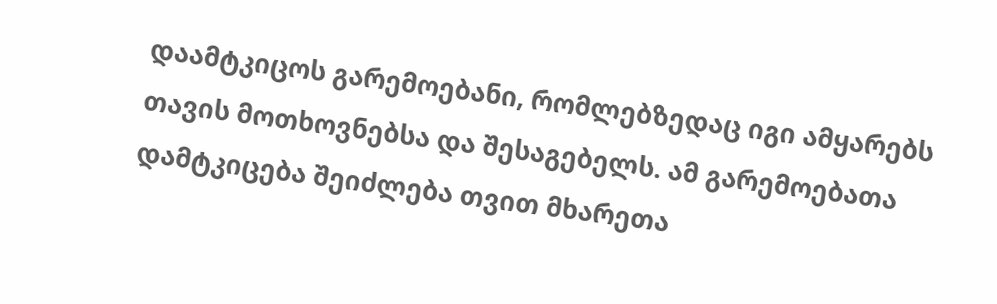დაამტკიცოს გარემოებანი, რომლებზედაც იგი ამყარებს თავის მოთხოვნებსა და შესაგებელს. ამ გარემოებათა დამტკიცება შეიძლება თვით მხარეთა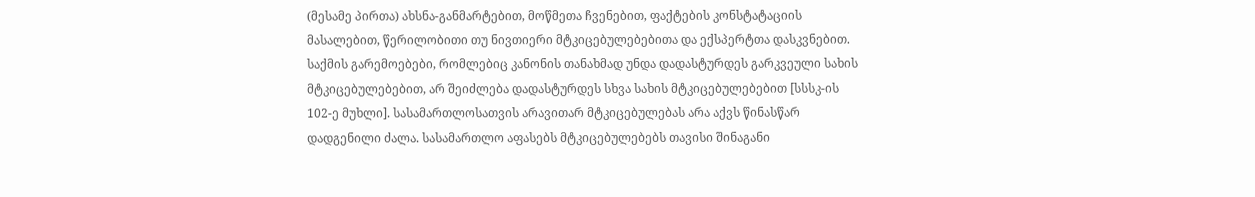(მესამე პირთა) ახსნა-განმარტებით, მოწმეთა ჩვენებით, ფაქტების კონსტატაციის მასალებით, წერილობითი თუ ნივთიერი მტკიცებულებებითა და ექსპერტთა დასკვნებით. საქმის გარემოებები, რომლებიც კანონის თანახმად უნდა დადასტურდეს გარკვეული სახის მტკიცებულებებით, არ შეიძლება დადასტურდეს სხვა სახის მტკიცებულებებით [სსსკ-ის 102-ე მუხლი]. სასამართლოსათვის არავითარ მტკიცებულებას არა აქვს წინასწარ დადგენილი ძალა. სასამართლო აფასებს მტკიცებულებებს თავისი შინაგანი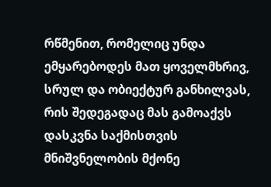რწმენით, რომელიც უნდა ემყარებოდეს მათ ყოველმხრივ, სრულ და ობიექტურ განხილვას, რის შედეგადაც მას გამოაქვს დასკვნა საქმისთვის მნიშვნელობის მქონე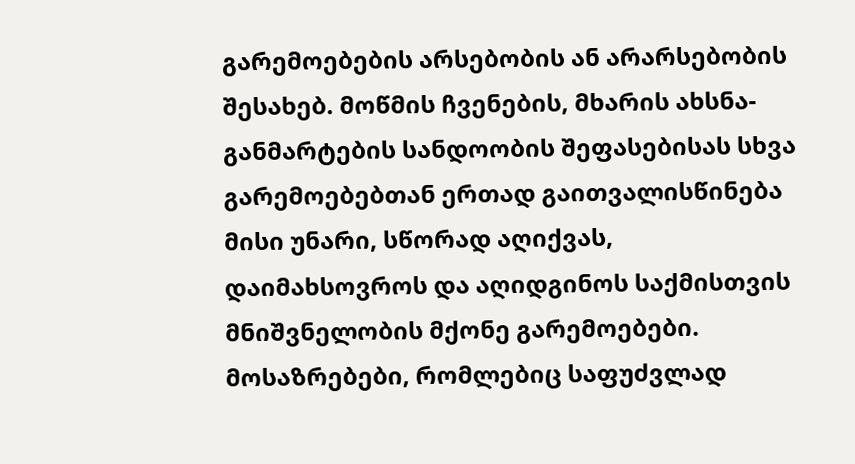გარემოებების არსებობის ან არარსებობის შესახებ. მოწმის ჩვენების, მხარის ახსნა-განმარტების სანდოობის შეფასებისას სხვა გარემოებებთან ერთად გაითვალისწინება მისი უნარი, სწორად აღიქვას, დაიმახსოვროს და აღიდგინოს საქმისთვის მნიშვნელობის მქონე გარემოებები. მოსაზრებები, რომლებიც საფუძვლად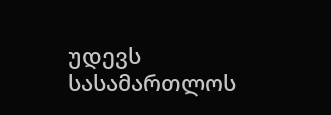უდევს სასამართლოს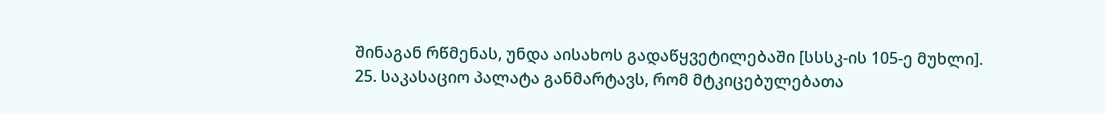შინაგან რწმენას, უნდა აისახოს გადაწყვეტილებაში [სსსკ-ის 105-ე მუხლი].
25. საკასაციო პალატა განმარტავს, რომ მტკიცებულებათა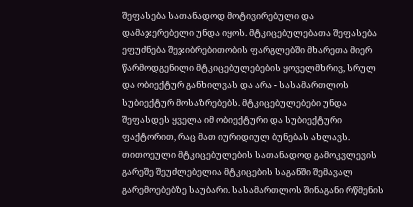შეფასება სათანადოდ მოტივირებული და დამაჯერებელი უნდა იყოს. მტკიცებულებათა შეფასება ეფუძნება შეჯიბრებითობის ფარგლებში მხარეთა მიერ წარმოდგენილი მტკიცებულებების ყოველმხრივ, სრულ და ობიექტურ განხილვას და არა - სასამართლოს სუბიექტურ მოსაზრებებს. მტკიცებულებები უნდა შეფასდეს ყველა იმ ობიექტური და სუბიექტური ფაქტორით, რაც მათ იურიდიულ ბუნებას ახლავს. თითოეული მტკიცებულების სათანადოდ გამოკვლევის გარეშე შეუძლებელია მტკიცების საგანში შემავალ გარემოებებზე საუბარი. სასამართლოს შინაგანი რწმენის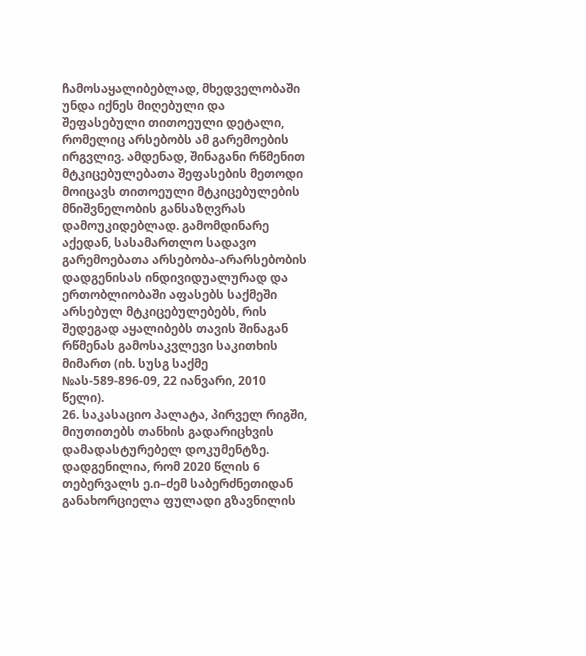ჩამოსაყალიბებლად, მხედველობაში უნდა იქნეს მიღებული და შეფასებული თითოეული დეტალი, რომელიც არსებობს ამ გარემოების ირგვლივ. ამდენად, შინაგანი რწმენით მტკიცებულებათა შეფასების მეთოდი მოიცავს თითოეული მტკიცებულების მნიშვნელობის განსაზღვრას დამოუკიდებლად. გამომდინარე აქედან, სასამართლო სადავო გარემოებათა არსებობა-არარსებობის დადგენისას ინდივიდუალურად და ერთობლიობაში აფასებს საქმეში არსებულ მტკიცებულებებს, რის შედეგად აყალიბებს თავის შინაგან რწმენას გამოსაკვლევი საკითხის მიმართ (იხ. სუსგ საქმე №ას-589-896-09, 22 იანვარი, 2010 წელი).
26. საკასაციო პალატა, პირველ რიგში, მიუთითებს თანხის გადარიცხვის დამადასტურებელ დოკუმენტზე. დადგენილია, რომ 2020 წლის 6 თებერვალს ე.ი–ძემ საბერძნეთიდან განახორციელა ფულადი გზავნილის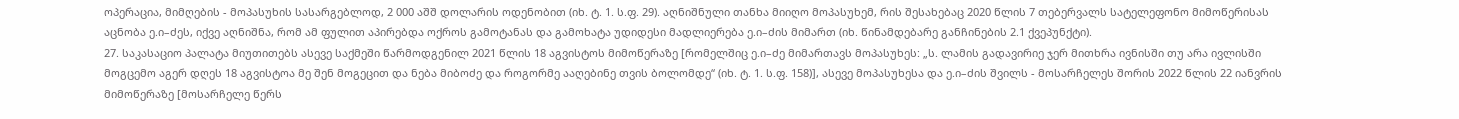ოპერაცია, მიმღების - მოპასუხის სასარგებლოდ, 2 000 აშშ დოლარის ოდენობით (იხ. ტ. 1. ს.ფ. 29). აღნიშნული თანხა მიიღო მოპასუხემ, რის შესახებაც 2020 წლის 7 თებერვალს სატელეფონო მიმოწერისას აცნობა ე.ი–ძეს, იქვე აღნიშნა, რომ ამ ფულით აპირებდა ოქროს გამოტანას და გამოხატა უდიდესი მადლიერება ე.ი–ძის მიმართ (იხ. წინამდებარე განჩინების 2.1 ქვეპუნქტი).
27. საკასაციო პალატა მიუთითებს ასევე საქმეში წარმოდგენილ 2021 წლის 18 აგვისტოს მიმოწერაზე [რომელშიც ე.ი–ძე მიმართავს მოპასუხეს: „ს. ლამის გადავირიე ჯერ მითხრა ივნისში თუ არა ივლისში მოგცემო აგერ დღეს 18 აგვისტოა მე შენ მოგეცით და ნება მიბოძე და როგორმე ააღებინე თვის ბოლომდე“ (იხ. ტ. 1. ს.ფ. 158)], ასევე მოპასუხესა და ე.ი–ძის შვილს - მოსარჩელეს შორის 2022 წლის 22 იანვრის მიმოწერაზე [მოსარჩელე წერს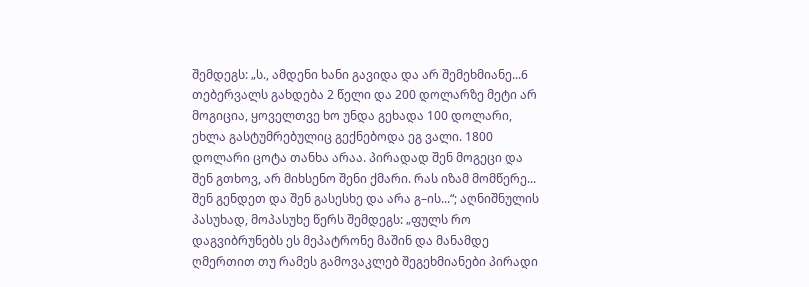შემდეგს: „ს., ამდენი ხანი გავიდა და არ შემეხმიანე...6 თებერვალს გახდება 2 წელი და 200 დოლარზე მეტი არ მოგიცია, ყოველთვე ხო უნდა გეხადა 100 დოლარი, ეხლა გასტუმრებულიც გექნებოდა ეგ ვალი. 1800 დოლარი ცოტა თანხა არაა. პირადად შენ მოგეცი და შენ გთხოვ, არ მიხსენო შენი ქმარი. რას იზამ მომწერე... შენ გენდეთ და შენ გასესხე და არა გ–ის...“; აღნიშნულის პასუხად, მოპასუხე წერს შემდეგს: „ფულს რო დაგვიბრუნებს ეს მეპატრონე მაშინ და მანამდე ღმერთით თუ რამეს გამოვაკლებ შეგეხმიანები პირადი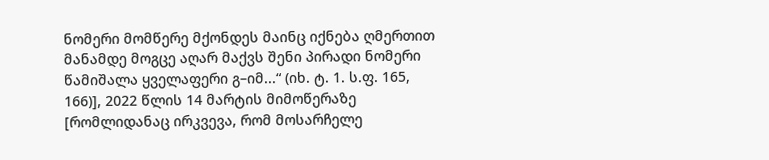ნომერი მომწერე მქონდეს მაინც იქნება ღმერთით მანამდე მოგცე აღარ მაქვს შენი პირადი ნომერი წამიშალა ყველაფერი გ–იმ...“ (იხ. ტ. 1. ს.ფ. 165, 166)], 2022 წლის 14 მარტის მიმოწერაზე [რომლიდანაც ირკვევა, რომ მოსარჩელე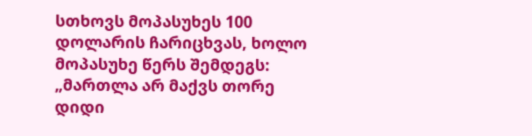სთხოვს მოპასუხეს 100 დოლარის ჩარიცხვას, ხოლო მოპასუხე წერს შემდეგს: „მართლა არ მაქვს თორე დიდი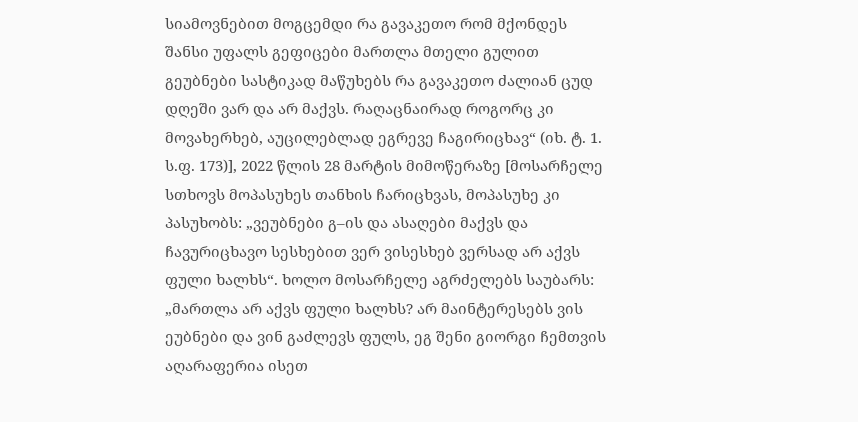სიამოვნებით მოგცემდი რა გავაკეთო რომ მქონდეს შანსი უფალს გეფიცები მართლა მთელი გულით გეუბნები სასტიკად მაწუხებს რა გავაკეთო ძალიან ცუდ დღეში ვარ და არ მაქვს. რაღაცნაირად როგორც კი მოვახერხებ, აუცილებლად ეგრევე ჩაგირიცხავ“ (იხ. ტ. 1. ს.ფ. 173)], 2022 წლის 28 მარტის მიმოწერაზე [მოსარჩელე სთხოვს მოპასუხეს თანხის ჩარიცხვას, მოპასუხე კი პასუხობს: „ვეუბნები გ–ის და ასაღები მაქვს და ჩავურიცხავო სესხებით ვერ ვისესხებ ვერსად არ აქვს ფული ხალხს“. ხოლო მოსარჩელე აგრძელებს საუბარს: „მართლა არ აქვს ფული ხალხს? არ მაინტერესებს ვის ეუბნები და ვინ გაძლევს ფულს, ეგ შენი გიორგი ჩემთვის აღარაფერია ისეთ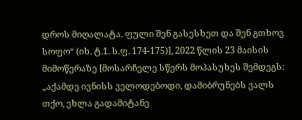დროს მიღალატა. ფული შენ გასესხეთ და შენ გთხოვ სოფო“ (იხ. ტ.1. ს.ფ. 174-175)], 2022 წლის 23 მაისის მიმოწერაზე [მოსარჩელე სწერს მოპასუხეს შემდეგს: „აქამდე ივნისს ველოდებოდი, დამიბრუნებს ვალს თქო, ეხლა გადამიტანე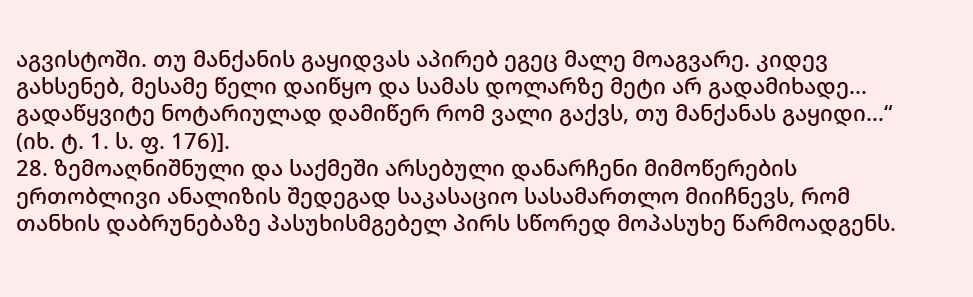აგვისტოში. თუ მანქანის გაყიდვას აპირებ ეგეც მალე მოაგვარე. კიდევ გახსენებ, მესამე წელი დაიწყო და სამას დოლარზე მეტი არ გადამიხადე... გადაწყვიტე ნოტარიულად დამიწერ რომ ვალი გაქვს, თუ მანქანას გაყიდი...“ (იხ. ტ. 1. ს. ფ. 176)].
28. ზემოაღნიშნული და საქმეში არსებული დანარჩენი მიმოწერების ერთობლივი ანალიზის შედეგად საკასაციო სასამართლო მიიჩნევს, რომ თანხის დაბრუნებაზე პასუხისმგებელ პირს სწორედ მოპასუხე წარმოადგენს.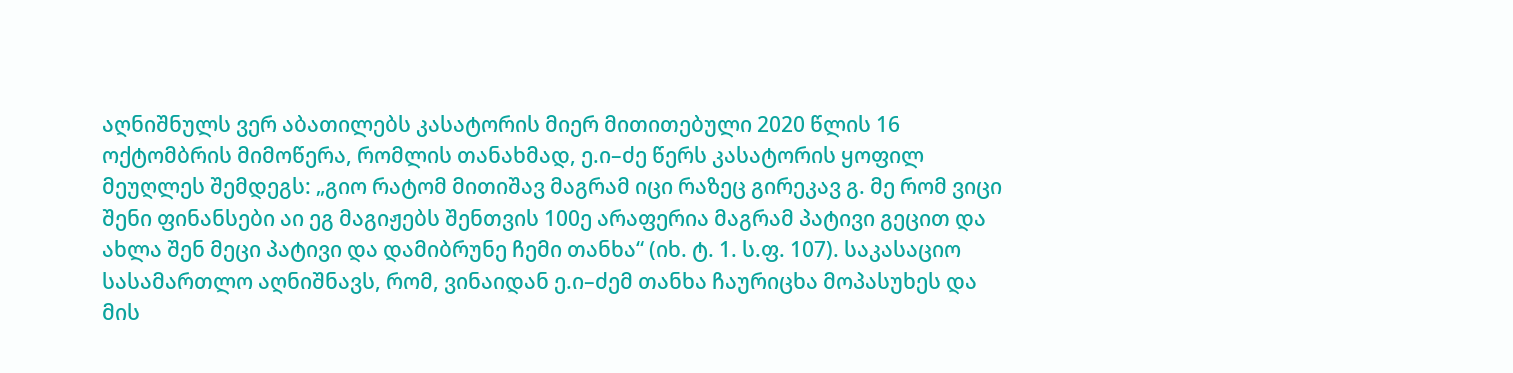აღნიშნულს ვერ აბათილებს კასატორის მიერ მითითებული 2020 წლის 16 ოქტომბრის მიმოწერა, რომლის თანახმად, ე.ი–ძე წერს კასატორის ყოფილ მეუღლეს შემდეგს: „გიო რატომ მითიშავ მაგრამ იცი რაზეც გირეკავ გ. მე რომ ვიცი შენი ფინანსები აი ეგ მაგიჟებს შენთვის 100ე არაფერია მაგრამ პატივი გეცით და ახლა შენ მეცი პატივი და დამიბრუნე ჩემი თანხა“ (იხ. ტ. 1. ს.ფ. 107). საკასაციო სასამართლო აღნიშნავს, რომ, ვინაიდან ე.ი–ძემ თანხა ჩაურიცხა მოპასუხეს და მის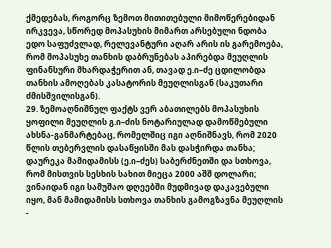ქმედებას, როგორც ზემოთ მითითებული მიმოწერებიდან ირკვევა, სწორედ მოპასუხის მიმართ არსებული ნდობა ედო საფუძვლად, რელევანტური აღარ არის ის გარემოება, რომ მოპასუხე თანხის დაბრუნებას აპირებდა მეუღლის ფინანსური მხარდაჭერით ან, თავად ე.ი–ძე ცდილობდა თანხის ამოღებას კასატორის მეუღლისგან (საკუთარი ძმისშვილისგან).
29. ზემოაღნიშნულ ფაქტს ვერ აბათილებს მოპასუხის ყოფილი მეუღლის გ.ი–ძის ნოტარიულად დამოწმებული ახსნა-განმარტებაც, რომელშიც იგი აღნიშნავს, რომ 2020 წლის თებერვლის დასაწყისში მას დასჭირდა თანხა; დაურეკა მამიდამისს (ე.ი–ძეს) საბერძნეთში და სთხოვა, რომ მისთვის სესხის სახით მიეცა 2000 აშშ დოლარი; ვინაიდან იგი სამუშაო დღეებში მუდმივად დაკავებული იყო, მან მამიდამისს სთხოვა თანხის გამოგზავნა მეუღლის -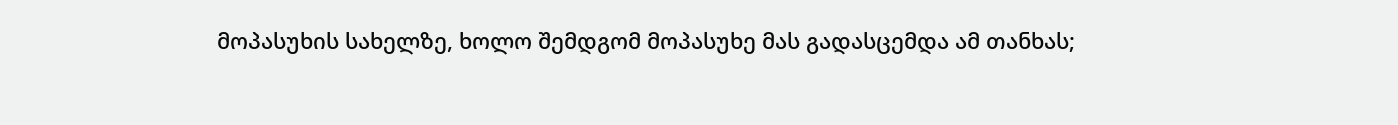მოპასუხის სახელზე, ხოლო შემდგომ მოპასუხე მას გადასცემდა ამ თანხას;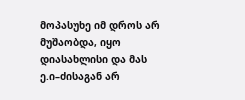მოპასუხე იმ დროს არ მუშაობდა, იყო დიასახლისი და მას ე.ი–ძისაგან არ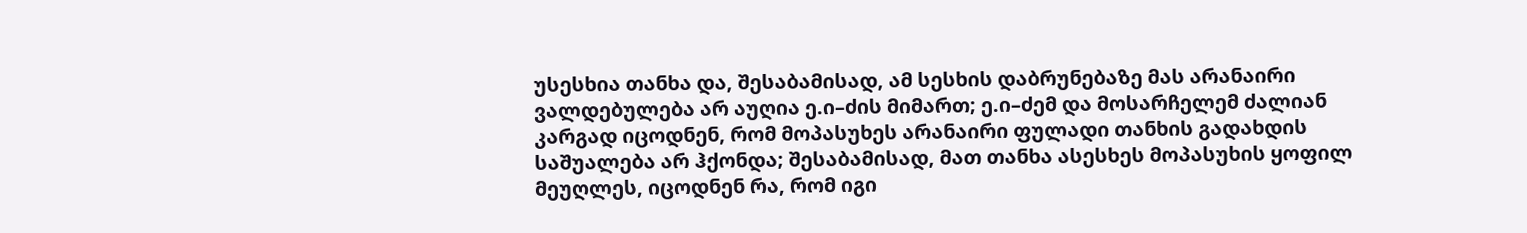უსესხია თანხა და, შესაბამისად, ამ სესხის დაბრუნებაზე მას არანაირი ვალდებულება არ აუღია ე.ი–ძის მიმართ; ე.ი–ძემ და მოსარჩელემ ძალიან კარგად იცოდნენ, რომ მოპასუხეს არანაირი ფულადი თანხის გადახდის საშუალება არ ჰქონდა; შესაბამისად, მათ თანხა ასესხეს მოპასუხის ყოფილ მეუღლეს, იცოდნენ რა, რომ იგი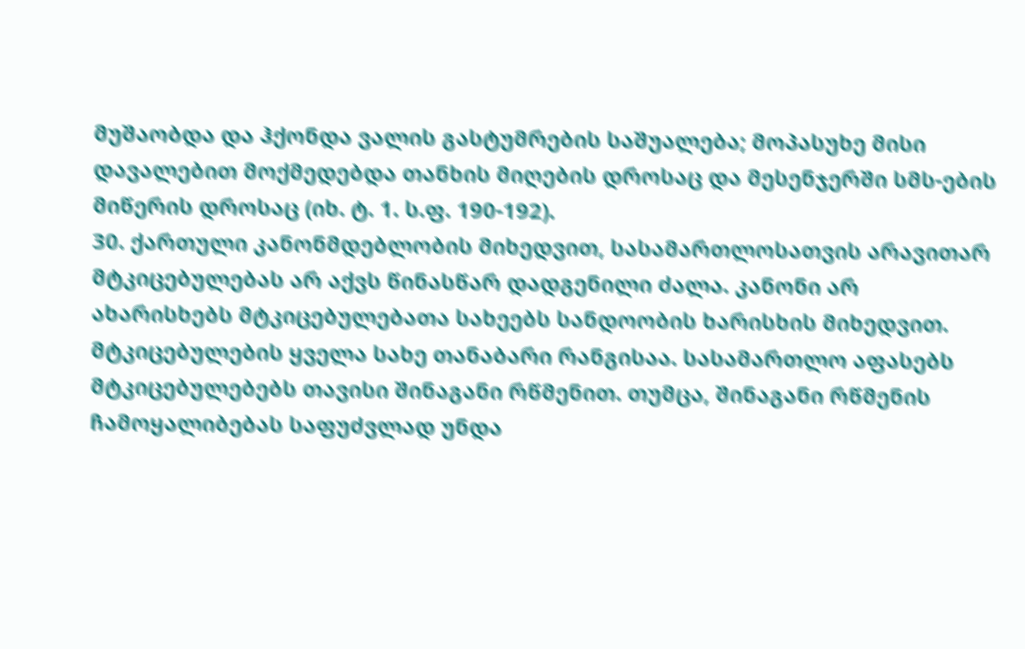მუშაობდა და ჰქონდა ვალის გასტუმრების საშუალება; მოპასუხე მისი დავალებით მოქმედებდა თანხის მიღების დროსაც და მესენჯერში სმს-ების მიწერის დროსაც (იხ. ტ. 1. ს.ფ. 190-192).
30. ქართული კანონმდებლობის მიხედვით, სასამართლოსათვის არავითარ მტკიცებულებას არ აქვს წინასწარ დადგენილი ძალა. კანონი არ ახარისხებს მტკიცებულებათა სახეებს სანდოობის ხარისხის მიხედვით. მტკიცებულების ყველა სახე თანაბარი რანგისაა. სასამართლო აფასებს მტკიცებულებებს თავისი შინაგანი რწმენით. თუმცა, შინაგანი რწმენის ჩამოყალიბებას საფუძვლად უნდა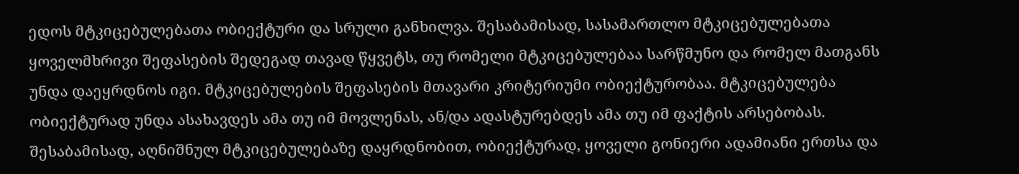ედოს მტკიცებულებათა ობიექტური და სრული განხილვა. შესაბამისად, სასამართლო მტკიცებულებათა ყოველმხრივი შეფასების შედეგად თავად წყვეტს, თუ რომელი მტკიცებულებაა სარწმუნო და რომელ მათგანს უნდა დაეყრდნოს იგი. მტკიცებულების შეფასების მთავარი კრიტერიუმი ობიექტურობაა. მტკიცებულება ობიექტურად უნდა ასახავდეს ამა თუ იმ მოვლენას, ან/და ადასტურებდეს ამა თუ იმ ფაქტის არსებობას. შესაბამისად, აღნიშნულ მტკიცებულებაზე დაყრდნობით, ობიექტურად, ყოველი გონიერი ადამიანი ერთსა და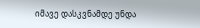იმავე დასკვნამდე უნდა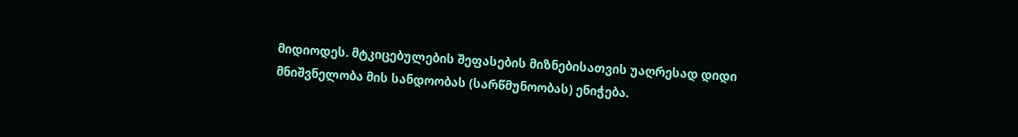მიდიოდეს. მტკიცებულების შეფასების მიზნებისათვის უაღრესად დიდი მნიშვნელობა მის სანდოობას (სარწმუნოობას) ენიჭება.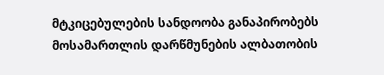მტკიცებულების სანდოობა განაპირობებს მოსამართლის დარწმუნების ალბათობის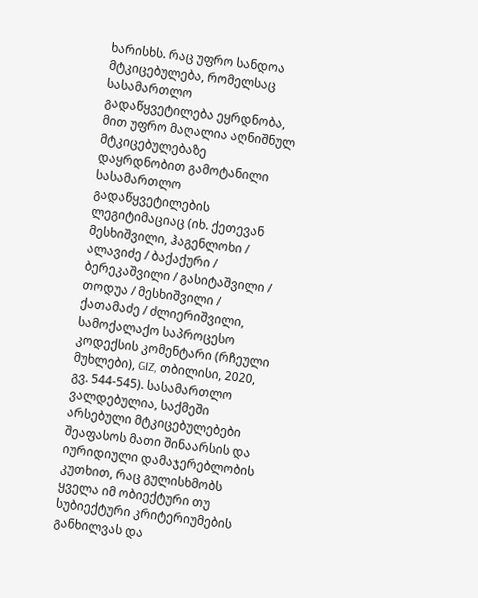ხარისხს. რაც უფრო სანდოა მტკიცებულება, რომელსაც სასამართლო გადაწყვეტილება ეყრდნობა, მით უფრო მაღალია აღნიშნულ მტკიცებულებაზე დაყრდნობით გამოტანილი სასამართლო გადაწყვეტილების ლეგიტიმაციაც (იხ. ქეთევან მესხიშვილი, ჰაგენლოხი / ალავიძე / ბაქაქური / ბერეკაშვილი / გასიტაშვილი / თოდუა / მესხიშვილი / ქათამაძე / ძლიერიშვილი, სამოქალაქო საპროცესო კოდექსის კომენტარი (რჩეული მუხლები), GIZ, თბილისი, 2020, გვ. 544-545). სასამართლო ვალდებულია, საქმეში არსებული მტკიცებულებები შეაფასოს მათი შინაარსის და იურიდიული დამაჯერებლობის კუთხით, რაც გულისხმობს ყველა იმ ობიექტური თუ სუბიექტური კრიტერიუმების განხილვას და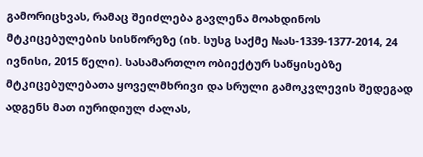გამორიცხვას, რამაც შეიძლება გავლენა მოახდინოს მტკიცებულების სისწორეზე (იხ. სუსგ საქმე №ას-1339-1377-2014, 24 ივნისი, 2015 წელი). სასამართლო ობიექტურ საწყისებზე მტკიცებულებათა ყოველმხრივი და სრული გამოკვლევის შედეგად ადგენს მათ იურიდიულ ძალას,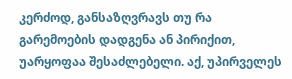კერძოდ, განსაზღვრავს თუ რა გარემოების დადგენა ან პირიქით, უარყოფაა შესაძლებელი. აქ, უპირველეს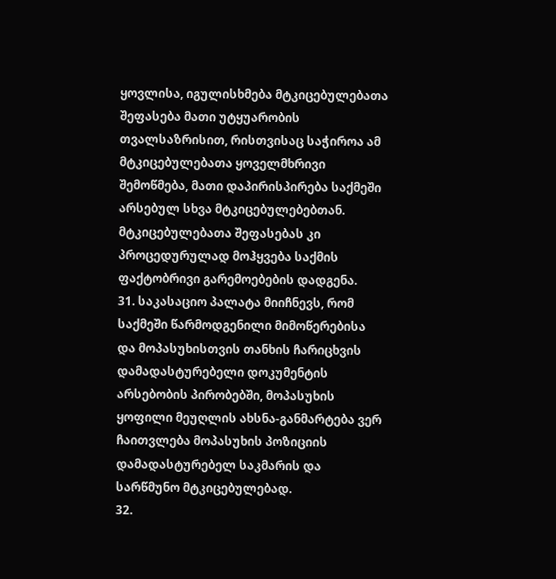ყოვლისა, იგულისხმება მტკიცებულებათა შეფასება მათი უტყუარობის თვალსაზრისით, რისთვისაც საჭიროა ამ მტკიცებულებათა ყოველმხრივი შემოწმება, მათი დაპირისპირება საქმეში არსებულ სხვა მტკიცებულებებთან. მტკიცებულებათა შეფასებას კი პროცედურულად მოჰყვება საქმის ფაქტობრივი გარემოებების დადგენა.
31. საკასაციო პალატა მიიჩნევს, რომ საქმეში წარმოდგენილი მიმოწერებისა და მოპასუხისთვის თანხის ჩარიცხვის დამადასტურებელი დოკუმენტის არსებობის პირობებში, მოპასუხის ყოფილი მეუღლის ახსნა-განმარტება ვერ ჩაითვლება მოპასუხის პოზიციის დამადასტურებელ საკმარის და სარწმუნო მტკიცებულებად.
32.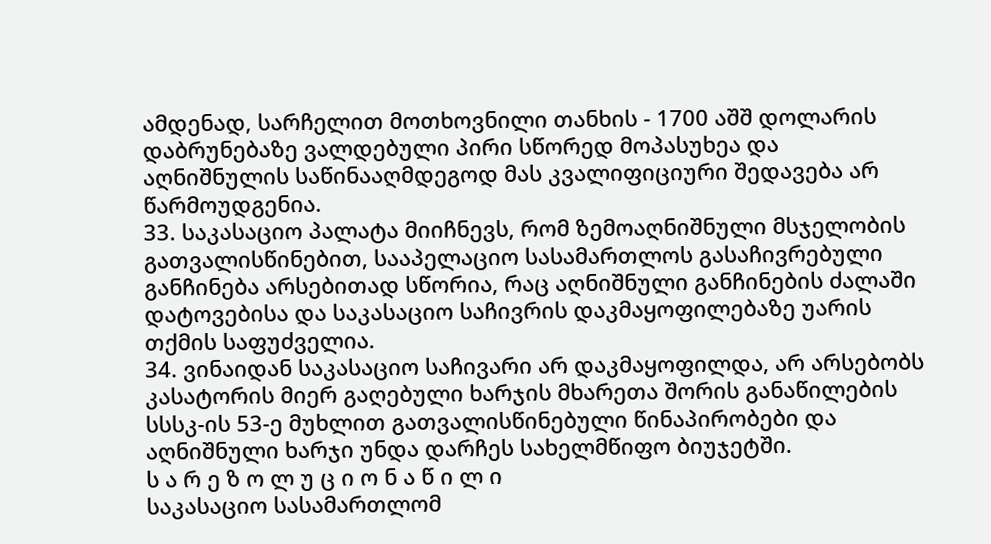ამდენად, სარჩელით მოთხოვნილი თანხის - 1700 აშშ დოლარის დაბრუნებაზე ვალდებული პირი სწორედ მოპასუხეა და აღნიშნულის საწინააღმდეგოდ მას კვალიფიციური შედავება არ წარმოუდგენია.
33. საკასაციო პალატა მიიჩნევს, რომ ზემოაღნიშნული მსჯელობის გათვალისწინებით, სააპელაციო სასამართლოს გასაჩივრებული განჩინება არსებითად სწორია, რაც აღნიშნული განჩინების ძალაში დატოვებისა და საკასაციო საჩივრის დაკმაყოფილებაზე უარის თქმის საფუძველია.
34. ვინაიდან საკასაციო საჩივარი არ დაკმაყოფილდა, არ არსებობს კასატორის მიერ გაღებული ხარჯის მხარეთა შორის განაწილების სსსკ-ის 53-ე მუხლით გათვალისწინებული წინაპირობები და აღნიშნული ხარჯი უნდა დარჩეს სახელმწიფო ბიუჯეტში.
ს ა რ ე ზ ო ლ უ ც ი ო ნ ა წ ი ლ ი
საკასაციო სასამართლომ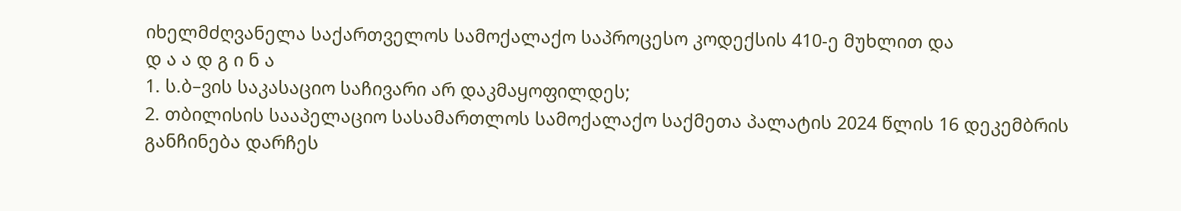იხელმძღვანელა საქართველოს სამოქალაქო საპროცესო კოდექსის 410-ე მუხლით და
დ ა ა დ გ ი ნ ა
1. ს.ბ–ვის საკასაციო საჩივარი არ დაკმაყოფილდეს;
2. თბილისის სააპელაციო სასამართლოს სამოქალაქო საქმეთა პალატის 2024 წლის 16 დეკემბრის განჩინება დარჩეს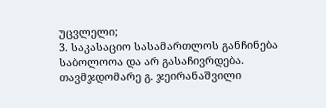უცვლელი;
3. საკასაციო სასამართლოს განჩინება საბოლოოა და არ გასაჩივრდება.
თავმჯდომარე გ. ჯეირანაშვილი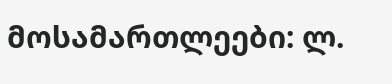მოსამართლეები: ლ.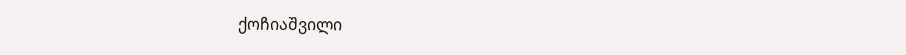ქოჩიაშვილი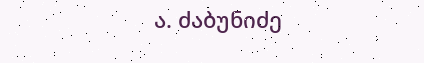ა. ძაბუნიძე